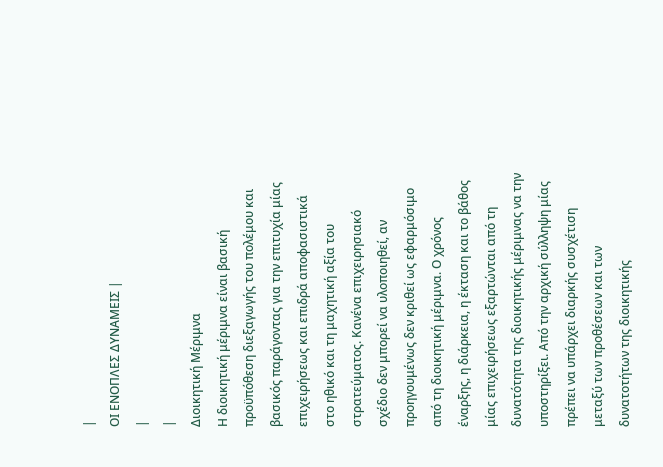|
ΟΙ ΕΝΟΠΛΕΣ ΔΥΝΑΜΕΙΣ |
|
|
Διοικητική Μέριμνα
Η διοικητική μέριμνα είναι βασική προϋπόθεση διεξαγωγής του πολέμου και βασικός παράγοντας για την επιτυχία μίας επιχειρήσεως και επιδρά αποφασιστικά στο ηθικό και τη μαχητική αξία του στρατεύματος. Κανένα επιχειρησιακό σχέδιο δεν μπορεί να υλοποιηθεί, αν προηγουμένως δεν κριθεί ως εφαρμόσιμο από τη διοικητική μέριμνα. Ο χρόνος έναρξης, η διάρκεια, η έκταση και το βάθος μίας επιχειρήσεως εξαρτώνται από τη δυνατότητα της διοικητικής μέριμνας να την υποστηρίξει. Από την αρχική σύλληψη μίας πρέπει να υπάρχει διαρκής συσχέτιση μεταξύ των προθέσεων και των δυνατοτήτων της διοικητικής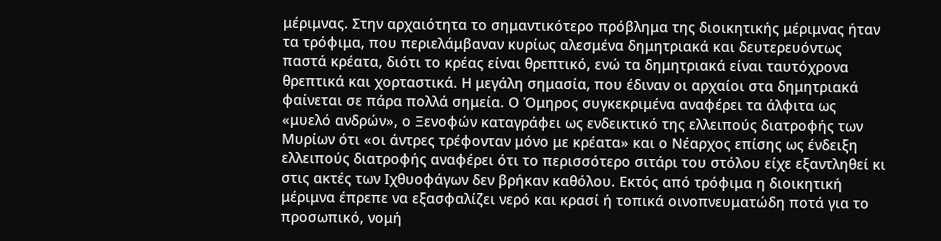μέριμνας. Στην αρχαιότητα το σημαντικότερο πρόβλημα της διοικητικής μέριμνας ήταν τα τρόφιμα, που περιελάμβαναν κυρίως αλεσμένα δημητριακά και δευτερευόντως παστά κρέατα, διότι το κρέας είναι θρεπτικό, ενώ τα δημητριακά είναι ταυτόχρονα θρεπτικά και χορταστικά. Η μεγάλη σημασία, που έδιναν οι αρχαίοι στα δημητριακά φαίνεται σε πάρα πολλά σημεία. Ο Όμηρος συγκεκριμένα αναφέρει τα άλφιτα ως «μυελό ανδρών», ο Ξενοφών καταγράφει ως ενδεικτικό της ελλειπούς διατροφής των Μυρίων ότι «οι άντρες τρέφονταν μόνο με κρέατα» και ο Νέαρχος επίσης ως ένδειξη ελλειπούς διατροφής αναφέρει ότι το περισσότερο σιτάρι του στόλου είχε εξαντληθεί κι στις ακτές των Ιχθυοφάγων δεν βρήκαν καθόλου. Εκτός από τρόφιμα η διοικητική μέριμνα έπρεπε να εξασφαλίζει νερό και κρασί ή τοπικά οινοπνευματώδη ποτά για το προσωπικό, νομή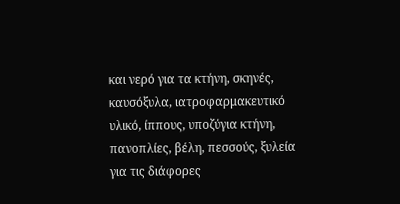και νερό για τα κτήνη, σκηνές, καυσόξυλα, ιατροφαρμακευτικό υλικό, ίππους, υποζύγια κτήνη, πανοπλίες, βέλη, πεσσούς, ξυλεία για τις διάφορες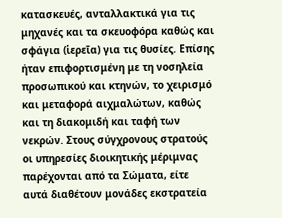κατασκευές, ανταλλακτικά για τις μηχανές και τα σκευοφόρα καθώς και σφάγια (ἱερεῖα) για τις θυσίες. Επίσης ήταν επιφορτισμένη με τη νοσηλεία προσωπικού και κτηνών, το χειρισμό και μεταφορά αιχμαλώτων, καθώς και τη διακομιδή και ταφή των νεκρών. Στους σύγχρονους στρατούς οι υπηρεσίες διοικητικής μέριμνας παρέχονται από τα Σώματα, είτε αυτά διαθέτουν μονάδες εκστρατεία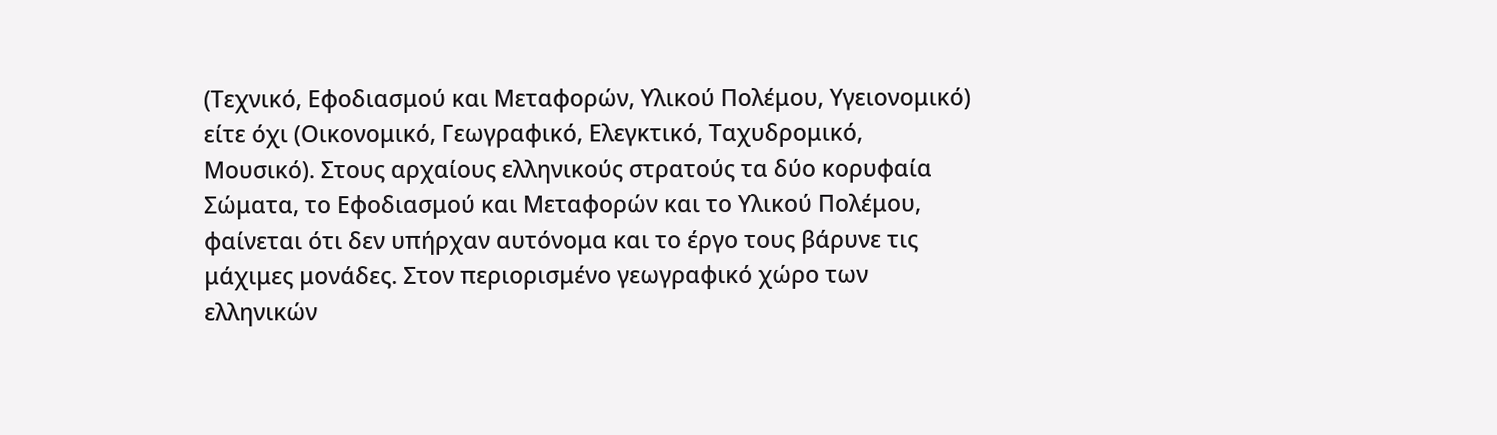(Τεχνικό, Εφοδιασμού και Μεταφορών, Υλικού Πολέμου, Υγειονομικό) είτε όχι (Οικονομικό, Γεωγραφικό, Ελεγκτικό, Ταχυδρομικό, Μουσικό). Στους αρχαίους ελληνικούς στρατούς τα δύο κορυφαία Σώματα, το Εφοδιασμού και Μεταφορών και το Υλικού Πολέμου, φαίνεται ότι δεν υπήρχαν αυτόνομα και το έργο τους βάρυνε τις μάχιμες μονάδες. Στον περιορισμένο γεωγραφικό χώρο των ελληνικών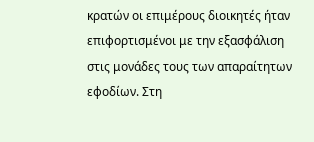κρατών οι επιμέρους διοικητές ήταν επιφορτισμένοι με την εξασφάλιση στις μονάδες τους των απαραίτητων εφοδίων. Στη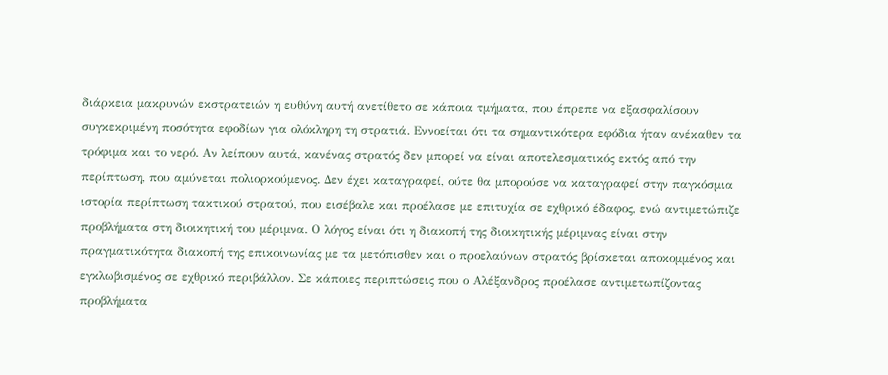διάρκεια μακρυνών εκστρατειών η ευθύνη αυτή ανετίθετο σε κάποια τμήματα, που έπρεπε να εξασφαλίσουν συγκεκριμένη ποσότητα εφοδίων για ολόκληρη τη στρατιά. Εννοείται ότι τα σημαντικότερα εφόδια ήταν ανέκαθεν τα τρόφιμα και το νερό. Αν λείπουν αυτά, κανένας στρατός δεν μπορεί να είναι αποτελεσματικός εκτός από την περίπτωση, που αμύνεται πολιορκούμενος. Δεν έχει καταγραφεί, ούτε θα μπορούσε να καταγραφεί στην παγκόσμια ιστορία περίπτωση τακτικού στρατού, που εισέβαλε και προέλασε με επιτυχία σε εχθρικό έδαφος, ενώ αντιμετώπιζε προβλήματα στη διοικητική του μέριμνα. Ο λόγος είναι ότι η διακοπή της διοικητικής μέριμνας είναι στην πραγματικότητα διακοπή της επικοινωνίας με τα μετόπισθεν και ο προελαύνων στρατός βρίσκεται αποκομμένος και εγκλωβισμένος σε εχθρικό περιβάλλον. Σε κάποιες περιπτώσεις που ο Αλέξανδρος προέλασε αντιμετωπίζοντας προβλήματα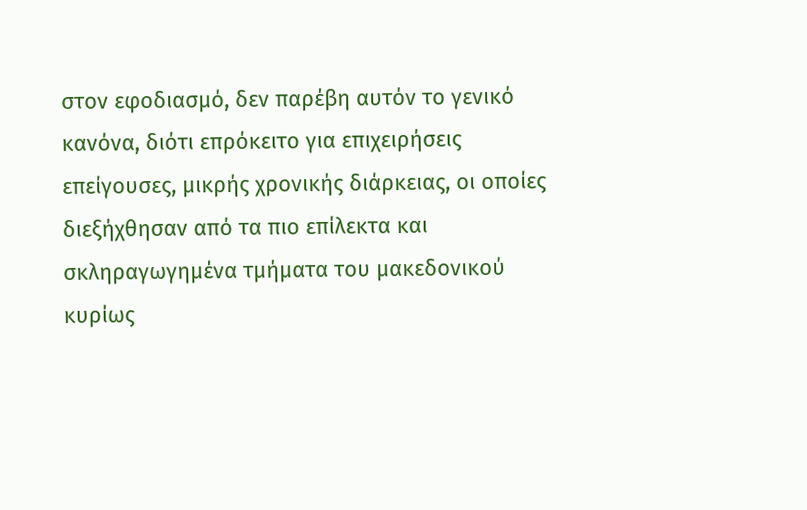στον εφοδιασμό, δεν παρέβη αυτόν το γενικό κανόνα, διότι επρόκειτο για επιχειρήσεις επείγουσες, μικρής χρονικής διάρκειας, οι οποίες διεξήχθησαν από τα πιο επίλεκτα και σκληραγωγημένα τμήματα του μακεδονικού κυρίως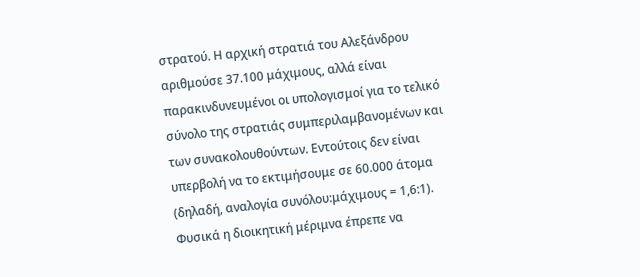στρατού. Η αρχική στρατιά του Αλεξάνδρου αριθμούσε 37.100 μάχιμους, αλλά είναι παρακινδυνευμένοι οι υπολογισμοί για το τελικό σύνολο της στρατιάς συμπεριλαμβανομένων και των συνακολουθούντων. Εντούτοις δεν είναι υπερβολή να το εκτιμήσουμε σε 60.000 άτομα (δηλαδή, αναλογία συνόλου:μάχιμους = 1,6:1). Φυσικά η διοικητική μέριμνα έπρεπε να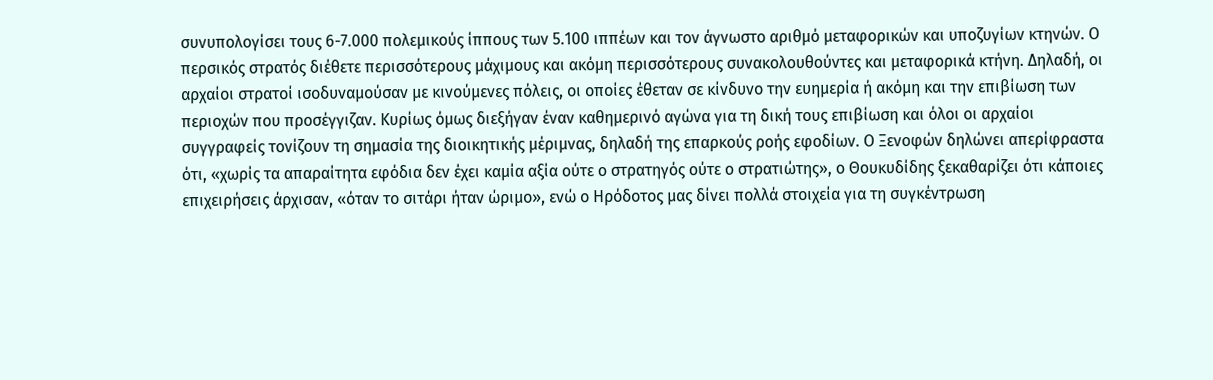συνυπολογίσει τους 6-7.000 πολεμικούς ίππους των 5.100 ιππέων και τον άγνωστο αριθμό μεταφορικών και υποζυγίων κτηνών. Ο περσικός στρατός διέθετε περισσότερους μάχιμους και ακόμη περισσότερους συνακολουθούντες και μεταφορικά κτήνη. Δηλαδή, οι αρχαίοι στρατοί ισοδυναμούσαν με κινούμενες πόλεις, οι οποίες έθεταν σε κίνδυνο την ευημερία ή ακόμη και την επιβίωση των περιοχών που προσέγγιζαν. Κυρίως όμως διεξήγαν έναν καθημερινό αγώνα για τη δική τους επιβίωση και όλοι οι αρχαίοι συγγραφείς τονίζουν τη σημασία της διοικητικής μέριμνας, δηλαδή της επαρκούς ροής εφοδίων. Ο Ξενοφών δηλώνει απερίφραστα ότι, «χωρίς τα απαραίτητα εφόδια δεν έχει καμία αξία ούτε ο στρατηγός ούτε ο στρατιώτης», ο Θουκυδίδης ξεκαθαρίζει ότι κάποιες επιχειρήσεις άρχισαν, «όταν το σιτάρι ήταν ώριμο», ενώ ο Ηρόδοτος μας δίνει πολλά στοιχεία για τη συγκέντρωση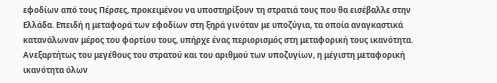εφοδίων από τους Πέρσες, προκειμένου να υποστηρίξουν τη στρατιά τους που θα εισέβαλλε στην Ελλάδα. Επειδή η μεταφορά των εφοδίων στη ξηρά γινόταν με υποζύγια, τα οποία αναγκαστικά κατανάλωναν μέρος του φορτίου τους, υπήρχε ένας περιορισμός στη μεταφορική τους ικανότητα. Ανεξαρτήτως του μεγέθους του στρατού και του αριθμού των υποζυγίων, η μέγιστη μεταφορική ικανότητα όλων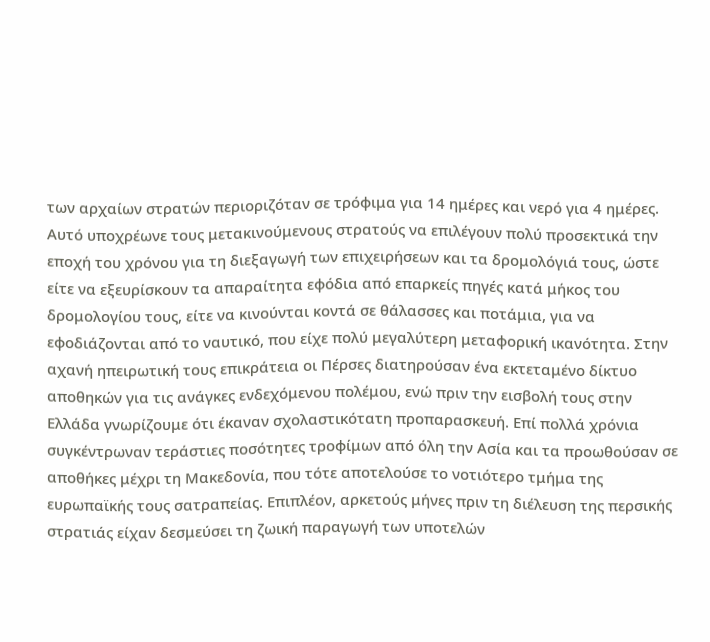των αρχαίων στρατών περιοριζόταν σε τρόφιμα για 14 ημέρες και νερό για 4 ημέρες. Αυτό υποχρέωνε τους μετακινούμενους στρατούς να επιλέγουν πολύ προσεκτικά την εποχή του χρόνου για τη διεξαγωγή των επιχειρήσεων και τα δρομολόγιά τους, ώστε είτε να εξευρίσκουν τα απαραίτητα εφόδια από επαρκείς πηγές κατά μήκος του δρομολογίου τους, είτε να κινούνται κοντά σε θάλασσες και ποτάμια, για να εφοδιάζονται από το ναυτικό, που είχε πολύ μεγαλύτερη μεταφορική ικανότητα. Στην αχανή ηπειρωτική τους επικράτεια οι Πέρσες διατηρούσαν ένα εκτεταμένο δίκτυο αποθηκών για τις ανάγκες ενδεχόμενου πολέμου, ενώ πριν την εισβολή τους στην Ελλάδα γνωρίζουμε ότι έκαναν σχολαστικότατη προπαρασκευή. Επί πολλά χρόνια συγκέντρωναν τεράστιες ποσότητες τροφίμων από όλη την Ασία και τα προωθούσαν σε αποθήκες μέχρι τη Μακεδονία, που τότε αποτελούσε το νοτιότερο τμήμα της ευρωπαϊκής τους σατραπείας. Επιπλέον, αρκετούς μήνες πριν τη διέλευση της περσικής στρατιάς είχαν δεσμεύσει τη ζωική παραγωγή των υποτελών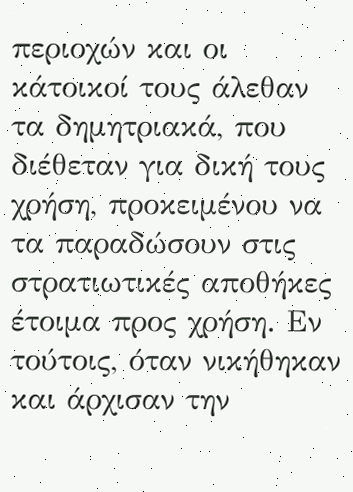περιοχών και οι κάτοικοί τους άλεθαν τα δημητριακά, που διέθεταν για δική τους χρήση, προκειμένου να τα παραδώσουν στις στρατιωτικές αποθήκες έτοιμα προς χρήση. Εν τούτοις, όταν νικήθηκαν και άρχισαν την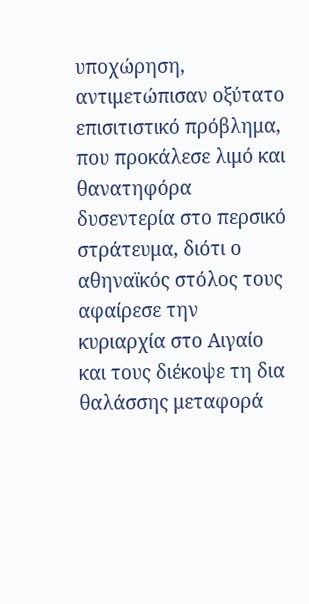υποχώρηση, αντιμετώπισαν οξύτατο επισιτιστικό πρόβλημα, που προκάλεσε λιμό και θανατηφόρα δυσεντερία στο περσικό στράτευμα, διότι ο αθηναϊκός στόλος τους αφαίρεσε την κυριαρχία στο Αιγαίο και τους διέκοψε τη δια θαλάσσης μεταφορά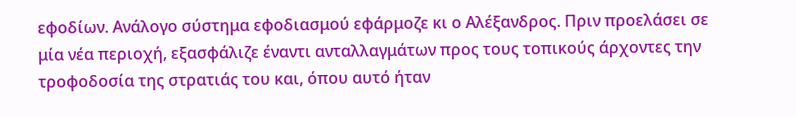εφοδίων. Ανάλογο σύστημα εφοδιασμού εφάρμοζε κι ο Αλέξανδρος. Πριν προελάσει σε μία νέα περιοχή, εξασφάλιζε έναντι ανταλλαγμάτων προς τους τοπικούς άρχοντες την τροφοδοσία της στρατιάς του και, όπου αυτό ήταν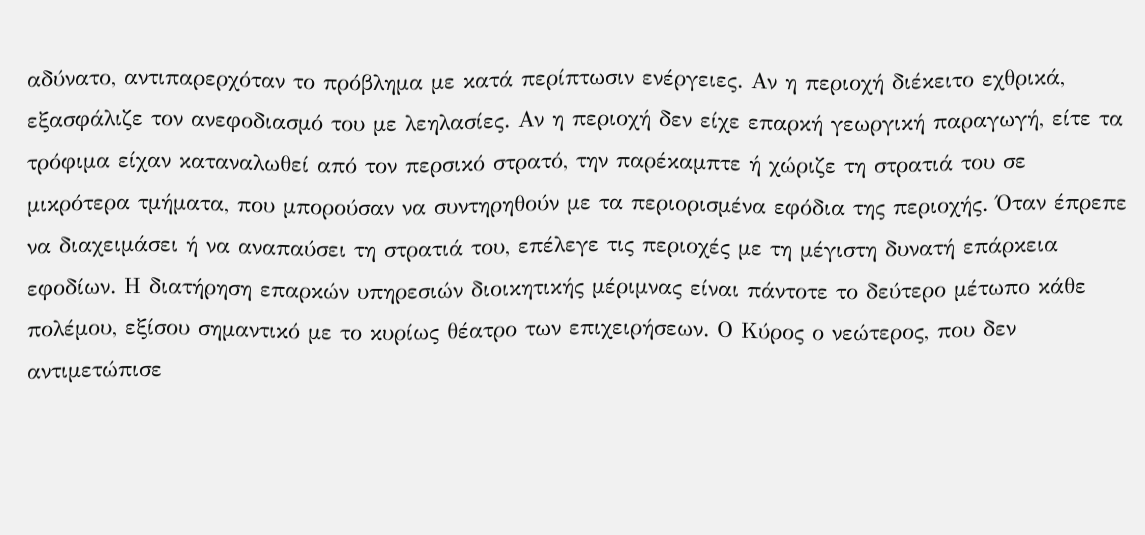αδύνατο, αντιπαρερχόταν το πρόβλημα με κατά περίπτωσιν ενέργειες. Αν η περιοχή διέκειτο εχθρικά, εξασφάλιζε τον ανεφοδιασμό του με λεηλασίες. Αν η περιοχή δεν είχε επαρκή γεωργική παραγωγή, είτε τα τρόφιμα είχαν καταναλωθεί από τον περσικό στρατό, την παρέκαμπτε ή χώριζε τη στρατιά του σε μικρότερα τμήματα, που μπορούσαν να συντηρηθούν με τα περιορισμένα εφόδια της περιοχής. Όταν έπρεπε να διαχειμάσει ή να αναπαύσει τη στρατιά του, επέλεγε τις περιοχές με τη μέγιστη δυνατή επάρκεια εφοδίων. Η διατήρηση επαρκών υπηρεσιών διοικητικής μέριμνας είναι πάντοτε το δεύτερο μέτωπο κάθε πολέμου, εξίσου σημαντικό με το κυρίως θέατρο των επιχειρήσεων. Ο Κύρος ο νεώτερος, που δεν αντιμετώπισε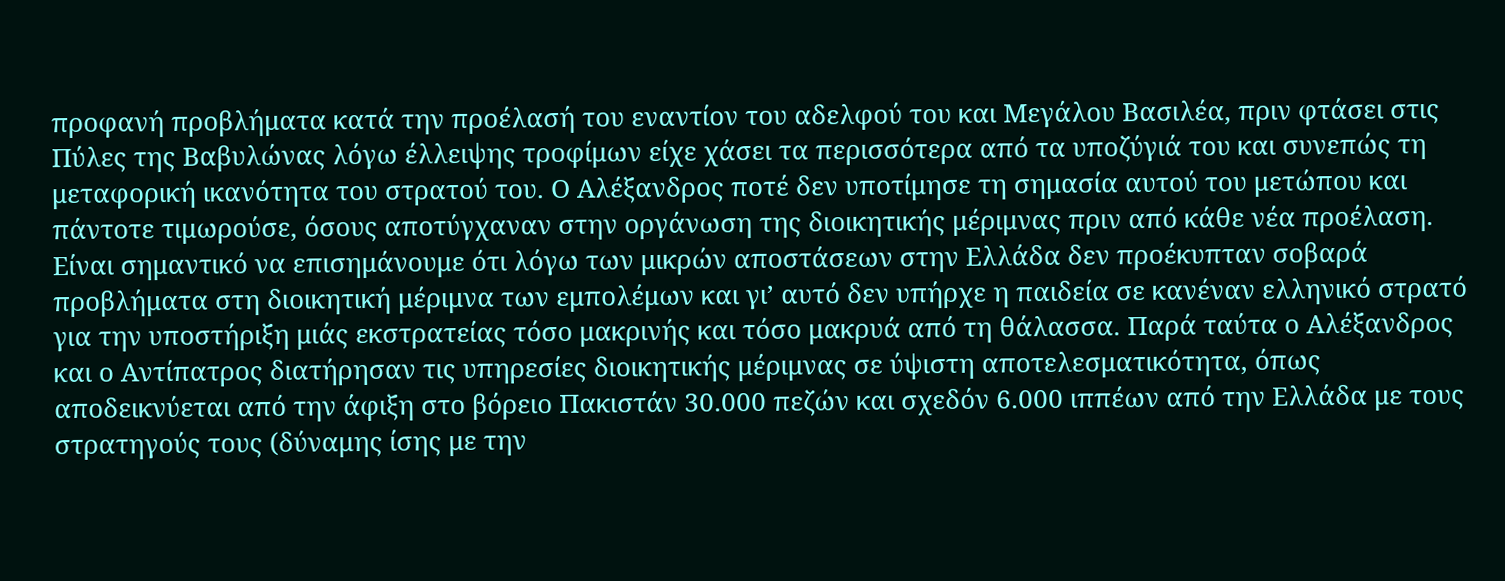προφανή προβλήματα κατά την προέλασή του εναντίον του αδελφού του και Μεγάλου Βασιλέα, πριν φτάσει στις Πύλες της Βαβυλώνας λόγω έλλειψης τροφίμων είχε χάσει τα περισσότερα από τα υποζύγιά του και συνεπώς τη μεταφορική ικανότητα του στρατού του. Ο Αλέξανδρος ποτέ δεν υποτίμησε τη σημασία αυτού του μετώπου και πάντοτε τιμωρούσε, όσους αποτύγχαναν στην οργάνωση της διοικητικής μέριμνας πριν από κάθε νέα προέλαση. Είναι σημαντικό να επισημάνουμε ότι λόγω των μικρών αποστάσεων στην Ελλάδα δεν προέκυπταν σοβαρά προβλήματα στη διοικητική μέριμνα των εμπολέμων και γι’ αυτό δεν υπήρχε η παιδεία σε κανέναν ελληνικό στρατό για την υποστήριξη μιάς εκστρατείας τόσο μακρινής και τόσο μακρυά από τη θάλασσα. Παρά ταύτα ο Αλέξανδρος και ο Αντίπατρος διατήρησαν τις υπηρεσίες διοικητικής μέριμνας σε ύψιστη αποτελεσματικότητα, όπως αποδεικνύεται από την άφιξη στο βόρειο Πακιστάν 30.000 πεζών και σχεδόν 6.000 ιππέων από την Ελλάδα με τους στρατηγούς τους (δύναμης ίσης με την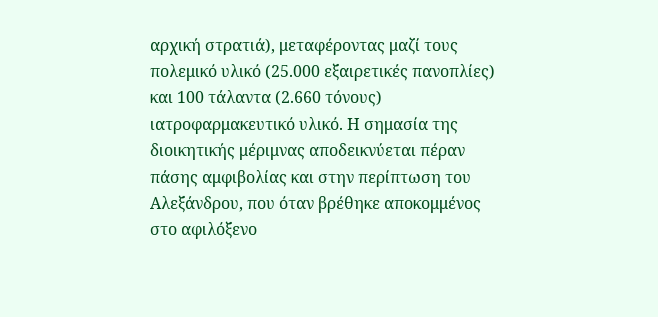αρχική στρατιά), μεταφέροντας μαζί τους πολεμικό υλικό (25.000 εξαιρετικές πανοπλίες) και 100 τάλαντα (2.660 τόνους) ιατροφαρμακευτικό υλικό. Η σημασία της διοικητικής μέριμνας αποδεικνύεται πέραν πάσης αμφιβολίας και στην περίπτωση του Αλεξάνδρου, που όταν βρέθηκε αποκομμένος στο αφιλόξενο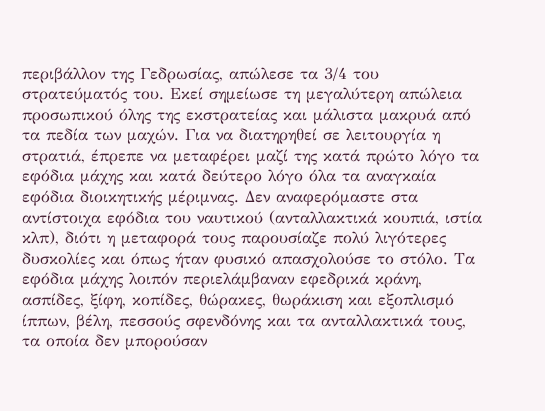περιβάλλον της Γεδρωσίας, απώλεσε τα 3/4 του στρατεύματός του. Εκεί σημείωσε τη μεγαλύτερη απώλεια προσωπικού όλης της εκστρατείας και μάλιστα μακρυά από τα πεδία των μαχών. Για να διατηρηθεί σε λειτουργία η στρατιά, έπρεπε να μεταφέρει μαζί της κατά πρώτο λόγο τα εφόδια μάχης και κατά δεύτερο λόγο όλα τα αναγκαία εφόδια διοικητικής μέριμνας. Δεν αναφερόμαστε στα αντίστοιχα εφόδια του ναυτικού (ανταλλακτικά κουπιά, ιστία κλπ), διότι η μεταφορά τους παρουσίαζε πολύ λιγότερες δυσκολίες και όπως ήταν φυσικό απασχολούσε το στόλο. Τα εφόδια μάχης λοιπόν περιελάμβαναν εφεδρικά κράνη, ασπίδες, ξίφη, κοπίδες, θώρακες, θωράκιση και εξοπλισμό ίππων, βέλη, πεσσούς σφενδόνης και τα ανταλλακτικά τους, τα οποία δεν μπορούσαν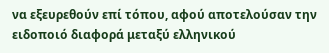να εξευρεθούν επί τόπου, αφού αποτελούσαν την ειδοποιό διαφορά μεταξύ ελληνικού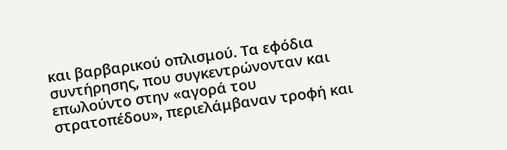και βαρβαρικού οπλισμού. Τα εφόδια συντήρησης, που συγκεντρώνονταν και επωλούντο στην «αγορά του στρατοπέδου», περιελάμβαναν τροφή και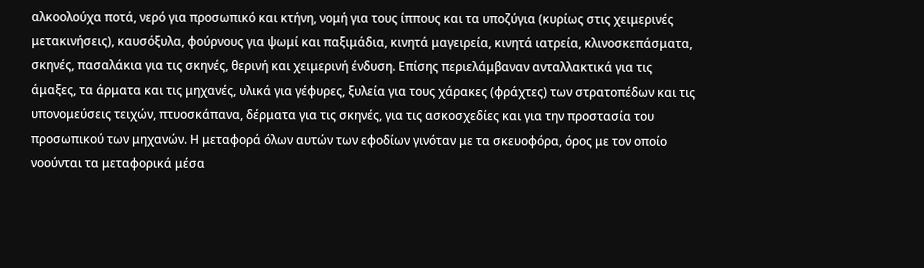αλκοολούχα ποτά, νερό για προσωπικό και κτήνη, νομή για τους ίππους και τα υποζύγια (κυρίως στις χειμερινές μετακινήσεις), καυσόξυλα, φούρνους για ψωμί και παξιμάδια, κινητά μαγειρεία, κινητά ιατρεία, κλινοσκεπάσματα, σκηνές, πασαλάκια για τις σκηνές, θερινή και χειμερινή ένδυση. Επίσης περιελάμβαναν ανταλλακτικά για τις άμαξες, τα άρματα και τις μηχανές, υλικά για γέφυρες, ξυλεία για τους χάρακες (φράχτες) των στρατοπέδων και τις υπονομεύσεις τειχών, πτυοσκάπανα, δέρματα για τις σκηνές, για τις ασκοσχεδίες και για την προστασία του προσωπικού των μηχανών. Η μεταφορά όλων αυτών των εφοδίων γινόταν με τα σκευοφόρα, όρος με τον οποίο νοούνται τα μεταφορικά μέσα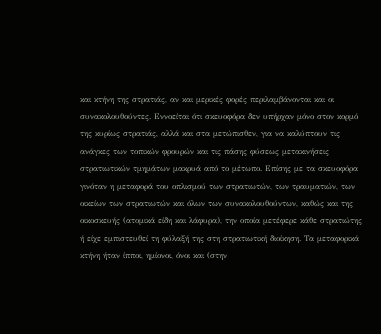και κτήνη της στρατιάς, αν και μερικές φορές περιλαμβάνονται και οι συνακολουθούντες. Εννοείται ότι σκευοφόρα δεν υπήρχαν μόνο στον κορμό της κυρίως στρατιάς, αλλά και στα μετώπισθεν, για να καλύπτουν τις ανάγκες των τοπικών φρουρών και τις πάσης φύσεως μετακινήσεις στρατιωτικών τμημάτων μακρυά από το μέτωπο. Επίσης με τα σκευοφόρα γινόταν η μεταφορά του οπλισμού των στρατιωτών, των τραυματιών, των οικείων των στρατιωτών και όλων των συνακολουθούντων, καθώς και της οικοσκευής (ατομικά είδη και λάφυρα), την οποία μετέφερε κάθε στρατιώτης ή είχε εμπιστευθεί τη φύλαξή της στη στρατιωτική διοίκηση. Τα μεταφορικά κτήνη ήταν ίπποι, ημίονοι, όνοι και (στην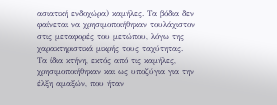ασιατική ενδοχώρα) καμήλες. Τα βόδια δεν φαίνεται να χρησιμοποιήθηκαν τουλάχιστον στις μεταφορές του μετώπου, λόγω της χαρακτηριστικά μικρής τους ταχύτητας. Τα ίδια κτήνη, εκτός από τις καμήλες, χρησιμοποιήθηκαν και ως υποζύγια για την έλξη αμαξών, που ήταν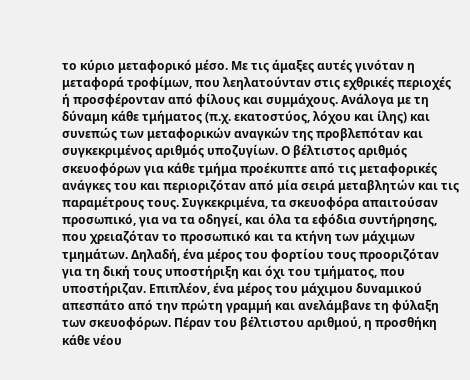το κύριο μεταφορικό μέσο. Με τις άμαξες αυτές γινόταν η μεταφορά τροφίμων, που λεηλατούνταν στις εχθρικές περιοχές ή προσφέρονταν από φίλους και συμμάχους. Ανάλογα με τη δύναμη κάθε τμήματος (π.χ. εκατοστύος, λόχου και ίλης) και συνεπώς των μεταφορικών αναγκών της προβλεπόταν και συγκεκριμένος αριθμός υποζυγίων. Ο βέλτιστος αριθμός σκευοφόρων για κάθε τμήμα προέκυπτε από τις μεταφορικές ανάγκες του και περιοριζόταν από μία σειρά μεταβλητών και τις παραμέτρους τους. Συγκεκριμένα, τα σκευοφόρα απαιτούσαν προσωπικό, για να τα οδηγεί, και όλα τα εφόδια συντήρησης, που χρειαζόταν το προσωπικό και τα κτήνη των μάχιμων τμημάτων. Δηλαδή, ένα μέρος του φορτίου τους προοριζόταν για τη δική τους υποστήριξη και όχι του τμήματος, που υποστήριζαν. Επιπλέον, ένα μέρος του μάχιμου δυναμικού απεσπάτο από την πρώτη γραμμή και ανελάμβανε τη φύλαξη των σκευοφόρων. Πέραν του βέλτιστου αριθμού, η προσθήκη κάθε νέου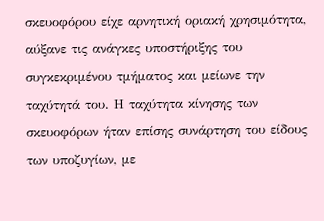σκευοφόρου είχε αρνητική οριακή χρησιμότητα, αύξανε τις ανάγκες υποστήριξης του συγκεκριμένου τμήματος και μείωνε την ταχύτητά του. Η ταχύτητα κίνησης των σκευοφόρων ήταν επίσης συνάρτηση του είδους των υποζυγίων, με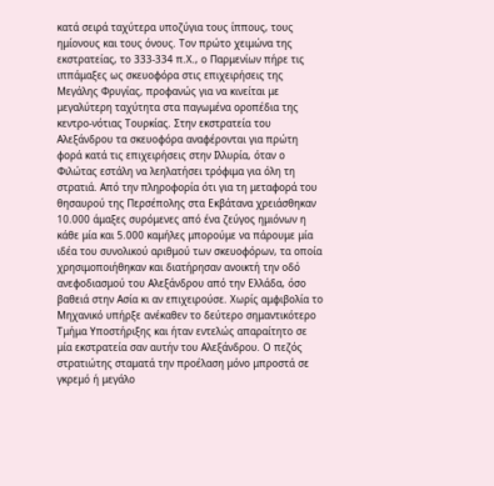κατά σειρά ταχύτερα υποζύγια τους ίππους, τους ημίονους και τους όνους. Τον πρώτο χειμώνα της εκστρατείας, το 333-334 π.Χ., ο Παρμενίων πήρε τις ιππάμαξες ως σκευοφόρα στις επιχειρήσεις της Μεγάλης Φρυγίας, προφανώς για να κινείται με μεγαλύτερη ταχύτητα στα παγωμένα οροπέδια της κεντρο-νότιας Τουρκίας. Στην εκστρατεία του Αλεξάνδρου τα σκευοφόρα αναφέρονται για πρώτη φορά κατά τις επιχειρήσεις στην Ιλλυρία, όταν ο Φιλώτας εστάλη να λεηλατήσει τρόφιμα για όλη τη στρατιά. Από την πληροφορία ότι για τη μεταφορά του θησαυρού της Περσέπολης στα Εκβάτανα χρειάσθηκαν 10.000 άμαξες συρόμενες από ένα ζεύγος ημιόνων η κάθε μία και 5.000 καμήλες μπορούμε να πάρουμε μία ιδέα του συνολικού αριθμού των σκευοφόρων, τα οποία χρησιμοποιήθηκαν και διατήρησαν ανοικτή την οδό ανεφοδιασμού του Αλεξάνδρου από την Ελλάδα, όσο βαθειά στην Ασία κι αν επιχειρούσε. Χωρίς αμφιβολία το Μηχανικό υπήρξε ανέκαθεν το δεύτερο σημαντικότερο Τμήμα Υποστήριξης και ήταν εντελώς απαραίτητο σε μία εκστρατεία σαν αυτήν του Αλεξάνδρου. Ο πεζός στρατιώτης σταματά την προέλαση μόνο μπροστά σε γκρεμό ή μεγάλο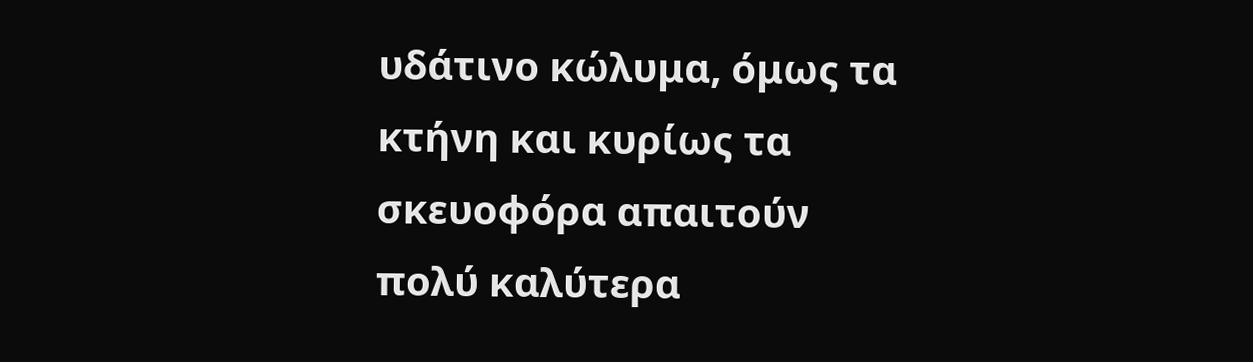υδάτινο κώλυμα, όμως τα κτήνη και κυρίως τα σκευοφόρα απαιτούν πολύ καλύτερα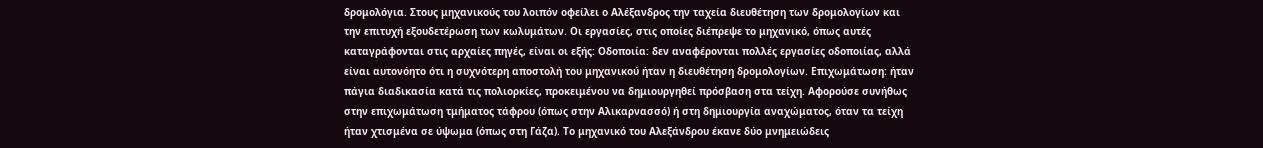δρομολόγια. Στους μηχανικούς του λοιπόν οφείλει ο Αλέξανδρος την ταχεία διευθέτηση των δρομολογίων και την επιτυχή εξουδετέρωση των κωλυμάτων. Οι εργασίες, στις οποίες διέπρεψε το μηχανικό, όπως αυτές καταγράφονται στις αρχαίες πηγές, είναι οι εξής: Οδοποιία: δεν αναφέρονται πολλές εργασίες οδοποιίας, αλλά είναι αυτονόητο ότι η συχνότερη αποστολή του μηχανικού ήταν η διευθέτηση δρομολογίων. Επιχωμάτωση: ήταν πάγια διαδικασία κατά τις πολιορκίες, προκειμένου να δημιουργηθεί πρόσβαση στα τείχη. Αφορούσε συνήθως στην επιχωμάτωση τμήματος τάφρου (όπως στην Αλικαρνασσό) ή στη δημιουργία αναχώματος, όταν τα τείχη ήταν χτισμένα σε ύψωμα (όπως στη Γάζα). Το μηχανικό του Αλεξάνδρου έκανε δύο μνημειώδεις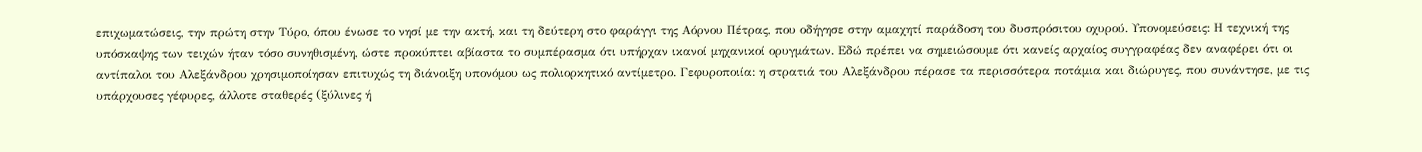επιχωματώσεις, την πρώτη στην Τύρο, όπου ένωσε το νησί με την ακτή, και τη δεύτερη στο φαράγγι της Αόρνου Πέτρας, που οδήγησε στην αμαχητί παράδοση του δυσπρόσιτου οχυρού. Υπονομεύσεις: Η τεχνική της υπόσκαψης των τειχών ήταν τόσο συνηθισμένη, ώστε προκύπτει αβίαστα το συμπέρασμα ότι υπήρχαν ικανοί μηχανικοί ορυγμάτων. Εδώ πρέπει να σημειώσουμε ότι κανείς αρχαίος συγγραφέας δεν αναφέρει ότι οι αντίπαλοι του Αλεξάνδρου χρησιμοποίησαν επιτυχώς τη διάνοιξη υπονόμου ως πολιορκητικό αντίμετρο. Γεφυροποιία: η στρατιά του Αλεξάνδρου πέρασε τα περισσότερα ποτάμια και διώρυγες, που συνάντησε, με τις υπάρχουσες γέφυρες, άλλοτε σταθερές (ξύλινες ή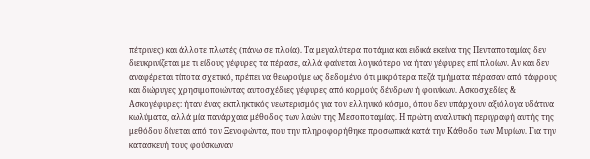πέτρινες) και άλλοτε πλωτές (πάνω σε πλοία). Τα μεγαλύτερα ποτάμια και ειδικά εκείνα της Πενταποταμίας δεν διευκρινίζεται με τι είδους γέφυρες τα πέρασε, αλλά φαίνεται λογικότερο να ήταν γέφυρες επί πλοίων. Αν και δεν αναφέρεται τίποτα σχετικό, πρέπει να θεωρούμε ως δεδομένο ότι μικρότερα πεζά τμήματα πέρασαν από τάφρους και διώρυγες χρησιμοποιώντας αυτοσχέδιες γέφυρες από κορμούς δένδρων ή φοινίκων. Ασκοσχεδίες & Ασκογέφυρες: ήταν ένας εκπληκτικός νεωτερισμός για τον ελληνικό κόσμο, όπου δεν υπάρχουν αξιόλογα υδάτινα κωλύματα, αλλά μία πανάρχαια μέθοδος των λαών της Μεσοποταμίας. Η πρώτη αναλυτική περιγραφή αυτής της μεθόδου δίνεται από τον Ξενοφώντα, που την πληροφορήθηκε προσωπικά κατά την Κάθοδο των Μυρίων. Για την κατασκευή τους φούσκωναν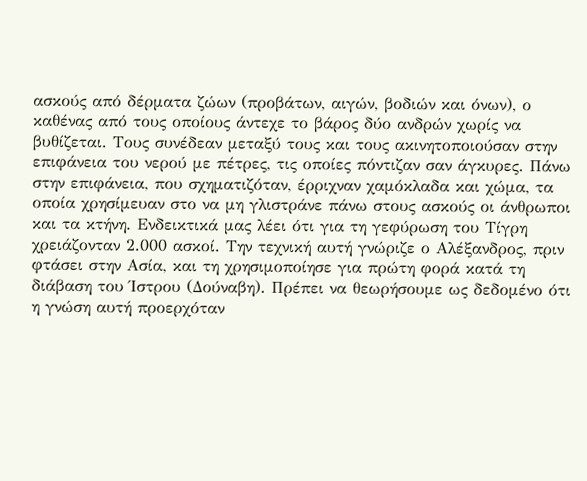ασκούς από δέρματα ζώων (προβάτων, αιγών, βοδιών και όνων), ο καθένας από τους οποίους άντεχε το βάρος δύο ανδρών χωρίς να βυθίζεται. Τους συνέδεαν μεταξύ τους και τους ακινητοποιούσαν στην επιφάνεια του νερού με πέτρες, τις οποίες πόντιζαν σαν άγκυρες. Πάνω στην επιφάνεια, που σχηματιζόταν, έρριχναν χαμόκλαδα και χώμα, τα οποία χρησίμευαν στο να μη γλιστράνε πάνω στους ασκούς οι άνθρωποι και τα κτήνη. Ενδεικτικά μας λέει ότι για τη γεφύρωση του Τίγρη χρειάζονταν 2.000 ασκοί. Την τεχνική αυτή γνώριζε ο Αλέξανδρος, πριν φτάσει στην Ασία, και τη χρησιμοποίησε για πρώτη φορά κατά τη διάβαση του Ίστρου (Δούναβη). Πρέπει να θεωρήσουμε ως δεδομένο ότι η γνώση αυτή προερχόταν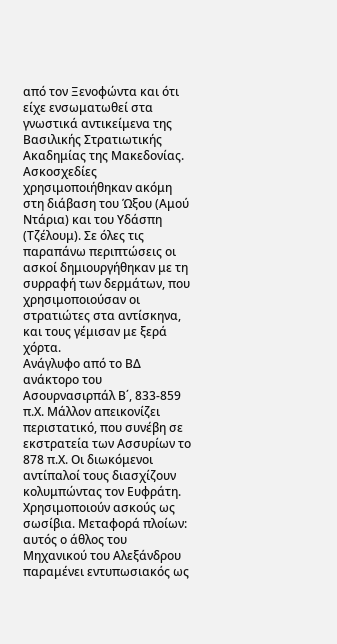από τον Ξενοφώντα και ότι είχε ενσωματωθεί στα γνωστικά αντικείμενα της Βασιλικής Στρατιωτικής Ακαδημίας της Μακεδονίας. Ασκοσχεδίες χρησιμοποιήθηκαν ακόμη στη διάβαση του Ώξου (Αμού Ντάρια) και του Υδάσπη (Τζέλουμ). Σε όλες τις παραπάνω περιπτώσεις οι ασκοί δημιουργήθηκαν με τη συρραφή των δερμάτων, που χρησιμοποιούσαν οι στρατιώτες στα αντίσκηνα, και τους γέμισαν με ξερά χόρτα.
Ανάγλυφο από το ΒΔ ανάκτορο του Ασουρνασιρπάλ Β΄, 833-859 π.Χ. Μάλλον απεικονίζει περιστατικό, που συνέβη σε εκστρατεία των Ασσυρίων το 878 π.Χ. Οι διωκόμενοι αντίπαλοί τους διασχίζουν κολυμπώντας τον Ευφράτη. Χρησιμοποιούν ασκούς ως σωσίβια. Μεταφορά πλοίων: αυτός ο άθλος του Μηχανικού του Αλεξάνδρου παραμένει εντυπωσιακός ως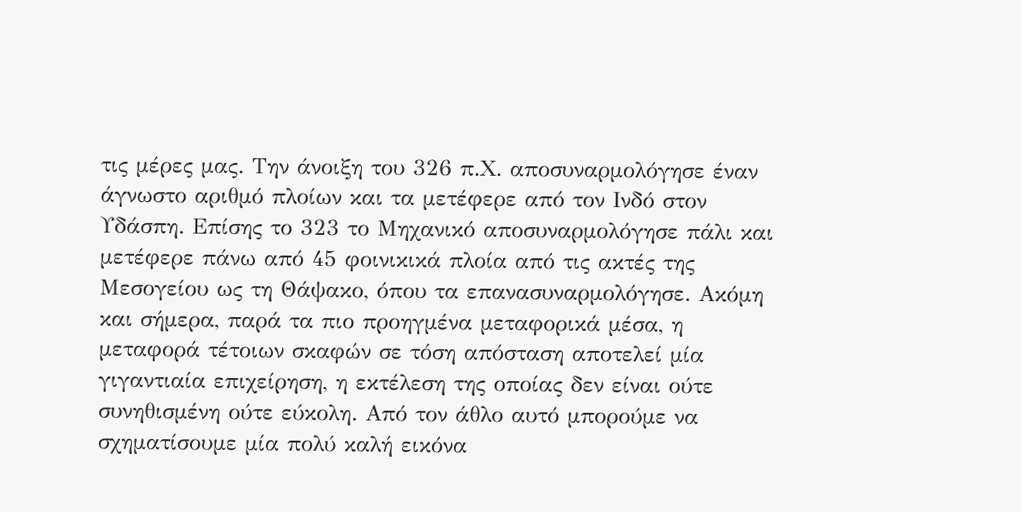τις μέρες μας. Την άνοιξη του 326 π.Χ. αποσυναρμολόγησε έναν άγνωστο αριθμό πλοίων και τα μετέφερε από τον Ινδό στον Υδάσπη. Επίσης το 323 το Μηχανικό αποσυναρμολόγησε πάλι και μετέφερε πάνω από 45 φοινικικά πλοία από τις ακτές της Μεσογείου ως τη Θάψακο, όπου τα επανασυναρμολόγησε. Ακόμη και σήμερα, παρά τα πιο προηγμένα μεταφορικά μέσα, η μεταφορά τέτοιων σκαφών σε τόση απόσταση αποτελεί μία γιγαντιαία επιχείρηση, η εκτέλεση της οποίας δεν είναι ούτε συνηθισμένη ούτε εύκολη. Από τον άθλο αυτό μπορούμε να σχηματίσουμε μία πολύ καλή εικόνα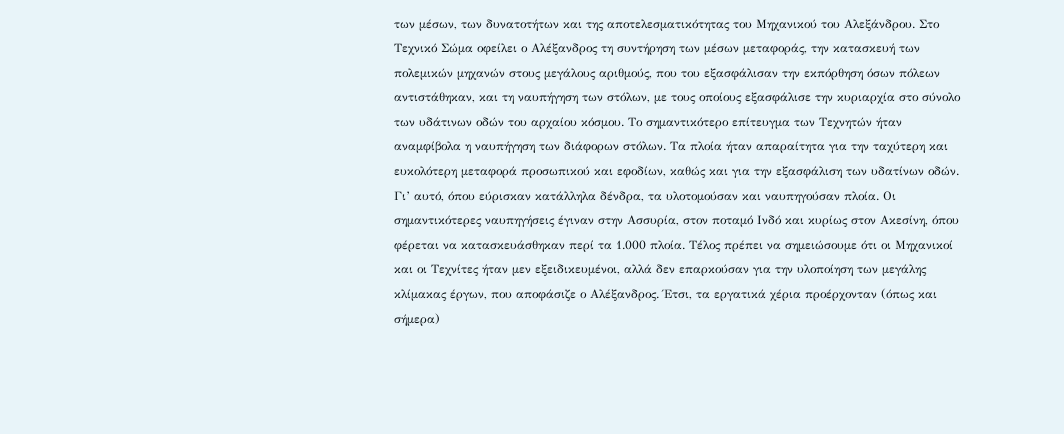των μέσων, των δυνατοτήτων και της αποτελεσματικότητας του Μηχανικού του Αλεξάνδρου. Στο Τεχνικό Σώμα οφείλει ο Αλέξανδρος τη συντήρηση των μέσων μεταφοράς, την κατασκευή των πολεμικών μηχανών στους μεγάλους αριθμούς, που του εξασφάλισαν την εκπόρθηση όσων πόλεων αντιστάθηκαν, και τη ναυπήγηση των στόλων, με τους οποίους εξασφάλισε την κυριαρχία στο σύνολο των υδάτινων οδών του αρχαίου κόσμου. Το σημαντικότερο επίτευγμα των Τεχνητών ήταν αναμφίβολα η ναυπήγηση των διάφορων στόλων. Τα πλοία ήταν απαραίτητα για την ταχύτερη και ευκολότερη μεταφορά προσωπικού και εφοδίων, καθώς και για την εξασφάλιση των υδατίνων οδών. Γι’ αυτό, όπου εύρισκαν κατάλληλα δένδρα, τα υλοτομούσαν και ναυπηγούσαν πλοία. Οι σημαντικότερες ναυπηγήσεις έγιναν στην Ασσυρία, στον ποταμό Ινδό και κυρίως στον Ακεσίνη, όπου φέρεται να κατασκευάσθηκαν περί τα 1.000 πλοία. Τέλος πρέπει να σημειώσουμε ότι οι Μηχανικοί και οι Τεχνίτες ήταν μεν εξειδικευμένοι, αλλά δεν επαρκούσαν για την υλοποίηση των μεγάλης κλίμακας έργων, που αποφάσιζε ο Αλέξανδρος. Έτσι, τα εργατικά χέρια προέρχονταν (όπως και σήμερα)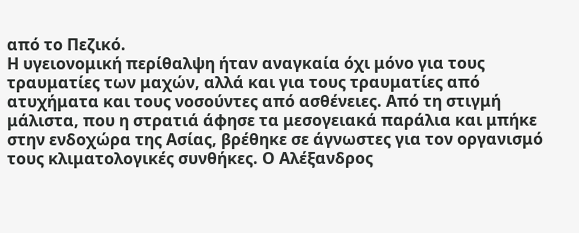από το Πεζικό.
Η υγειονομική περίθαλψη ήταν αναγκαία όχι μόνο για τους τραυματίες των μαχών, αλλά και για τους τραυματίες από ατυχήματα και τους νοσούντες από ασθένειες. Από τη στιγμή μάλιστα, που η στρατιά άφησε τα μεσογειακά παράλια και μπήκε στην ενδοχώρα της Ασίας, βρέθηκε σε άγνωστες για τον οργανισμό τους κλιματολογικές συνθήκες. Ο Αλέξανδρος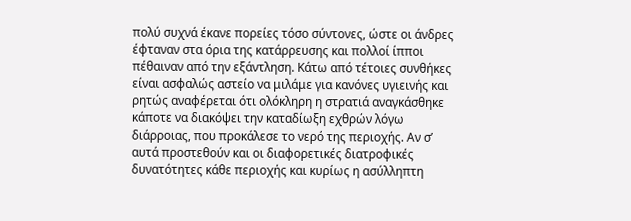πολύ συχνά έκανε πορείες τόσο σύντονες, ώστε οι άνδρες έφταναν στα όρια της κατάρρευσης και πολλοί ίπποι πέθαιναν από την εξάντληση. Κάτω από τέτοιες συνθήκες είναι ασφαλώς αστείο να μιλάμε για κανόνες υγιεινής και ρητώς αναφέρεται ότι ολόκληρη η στρατιά αναγκάσθηκε κάποτε να διακόψει την καταδίωξη εχθρών λόγω διάρροιας, που προκάλεσε το νερό της περιοχής. Αν σ’ αυτά προστεθούν και οι διαφορετικές διατροφικές δυνατότητες κάθε περιοχής και κυρίως η ασύλληπτη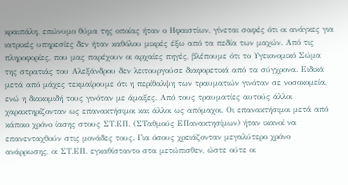κραιπάλη, επώνυμο θύμα της οποίας ήταν ο Ηφαιστίων, γίνεται σαφές ότι οι ανάγκες για ιατρικές υπηρεσίες δεν ήταν καθόλου μικρές έξω από τα πεδία των μαχών. Από τις πληροφορίες, που μας παρέχουν οι αρχαίες πηγές, βλέπουμε ότι το Υγειονομικό Σώμα της στρατιάς του Αλεξάνδρου δεν λειτουργούσε διαφορετικά από τα σύγχρονα. Ειδικά μετά από μάχες τεκμαίρουμε ότι η περίθαλψη των τραυματιών γινόταν σε νοσοκομεία, ενώ η διακομιδή τους γινόταν με άμαξες. Από τους τραυματίες αυτούς άλλοι χαρακτηρίζονταν ως επανακτήσιμοι και άλλοι ως απόμαχοι. Οι επανακτήσιμοι μετά από κάποιο χρόνο ίασης στους ΣΤ.ΕΠ. (ΣΤαθμούς ΕΠανακτησίμων) ήταν ικανοί να επανενταχθούν στις μονάδες τους. Για όσους χρειάζονταν μεγαλύτερο χρόνο ανάρρωσης, οι ΣΤ.ΕΠ. εγκαθίσταντο στα μετώπισθεν, ώστε ούτε οι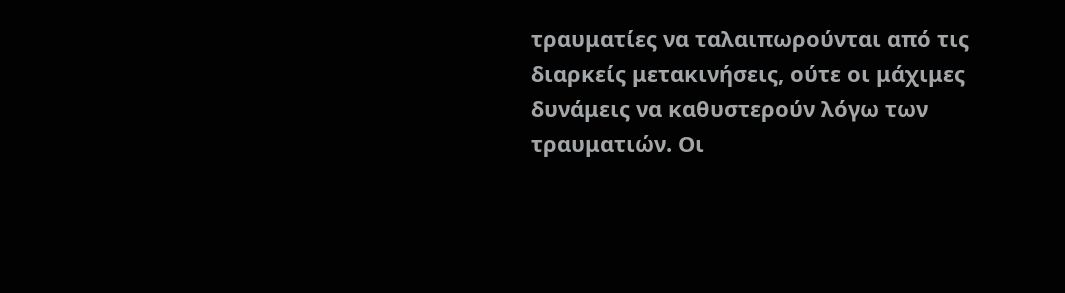τραυματίες να ταλαιπωρούνται από τις διαρκείς μετακινήσεις, ούτε οι μάχιμες δυνάμεις να καθυστερούν λόγω των τραυματιών. Οι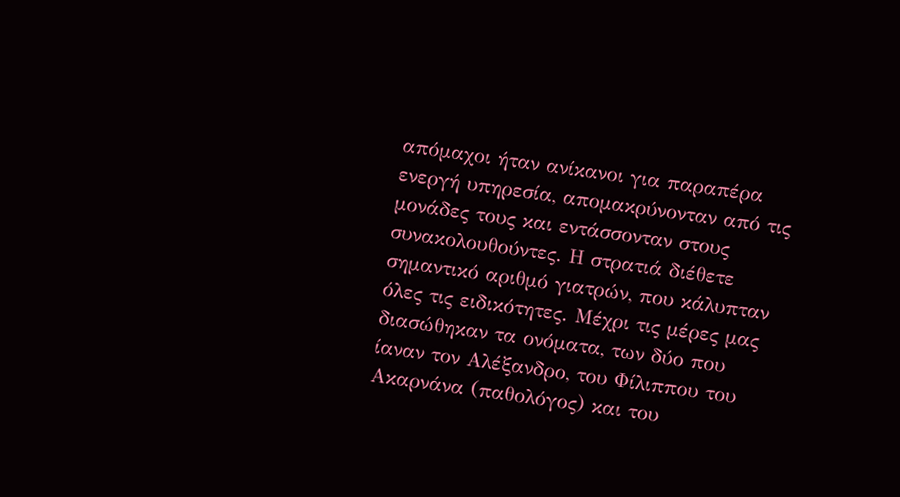απόμαχοι ήταν ανίκανοι για παραπέρα ενεργή υπηρεσία, απομακρύνονταν από τις μονάδες τους και εντάσσονταν στους συνακολουθούντες. Η στρατιά διέθετε σημαντικό αριθμό γιατρών, που κάλυπταν όλες τις ειδικότητες. Μέχρι τις μέρες μας διασώθηκαν τα ονόματα, των δύο που ίαναν τον Αλέξανδρο, του Φίλιππου του Ακαρνάνα (παθολόγος) και του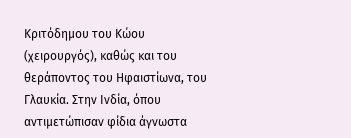Κριτόδημου του Κώου (χειρουργός), καθώς και του θεράποντος του Ηφαιστίωνα, του Γλαυκία. Στην Ινδία, όπου αντιμετώπισαν φίδια άγνωστα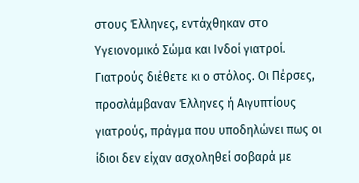στους Έλληνες, εντάχθηκαν στο Υγειονομικό Σώμα και Ινδοί γιατροί. Γιατρούς διέθετε κι ο στόλος. Οι Πέρσες, προσλάμβαναν Έλληνες ή Αιγυπτίους γιατρούς, πράγμα που υποδηλώνει πως οι ίδιοι δεν είχαν ασχοληθεί σοβαρά με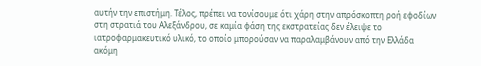αυτήν την επιστήμη. Τέλος, πρέπει να τονίσουμε ότι χάρη στην απρόσκοπτη ροή εφοδίων στη στρατιά του Αλεξάνδρου, σε καμία φάση της εκστρατείας δεν έλειψε το ιατροφαρμακευτικό υλικό, το οποίο μπορούσαν να παραλαμβάνουν από την Ελλάδα ακόμη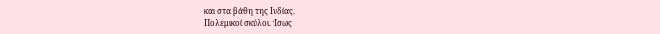και στα βάθη της Ινδίας.
Πολεμικοί σκύλοι. Ίσως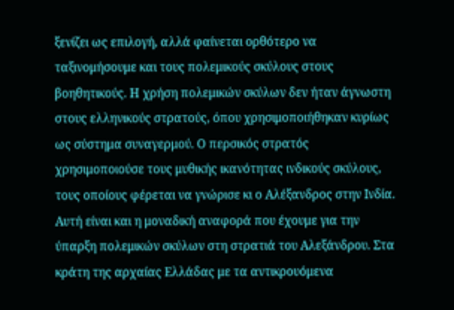ξενίζει ως επιλογή, αλλά φαίνεται ορθότερο να ταξινομήσουμε και τους πολεμικούς σκύλους στους βοηθητικούς. Η χρήση πολεμικών σκύλων δεν ήταν άγνωστη στους ελληνικούς στρατούς, όπου χρησιμοποιήθηκαν κυρίως ως σύστημα συναγερμού. Ο περσικός στρατός χρησιμοποιούσε τους μυθικής ικανότητας ινδικούς σκύλους, τους οποίους φέρεται να γνώρισε κι ο Αλέξανδρος στην Ινδία. Αυτή είναι και η μοναδική αναφορά που έχουμε για την ύπαρξη πολεμικών σκύλων στη στρατιά του Αλεξάνδρου. Στα κράτη της αρχαίας Ελλάδας με τα αντικρουόμενα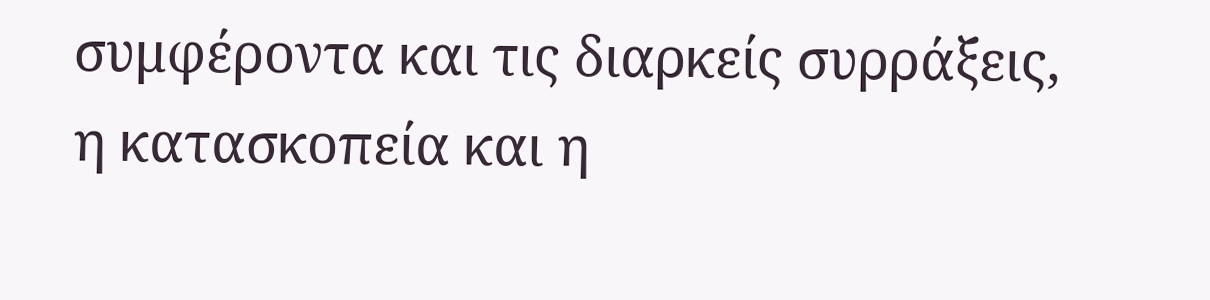συμφέροντα και τις διαρκείς συρράξεις, η κατασκοπεία και η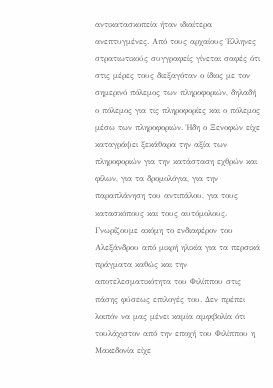αντικατασκοπεία ήταν ιδιαίτερα ανεπτυγμένες. Από τους αρχαίους Έλληνες στρατιωτικούς συγγραφείς γίνεται σαφές ότι στις μέρες τους διεξαγόταν ο ίδιος με τον σημερινό πόλεμος των πληροφοριών, δηλαδή ο πόλεμος για τις πληροφορίες και ο πόλεμος μέσω των πληροφοριών. Ήδη ο Ξενοφών είχε καταγράψει ξεκάθαρα την αξία των πληροφοριών για την κατάσταση εχθρών και φίλων, για τα δρομολόγια, για την παραπλάνηση του αντιπάλου, για τους κατασκόπους και τους αυτόμολους. Γνωρίζουμε ακόμη το ενδιαφέρον του Αλεξάνδρου από μικρή ηλικία για τα περσικά πράγματα καθώς και την αποτελεσματικότητα του Φιλίππου στις πάσης φύσεως επιλογές του. Δεν πρέπει λοιπόν να μας μένει καμία αμφιβολία ότι τουλάχιστον από την εποχή του Φιλίππου η Μακεδονία είχε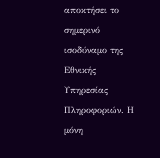αποκτήσει το σημερινό ισοδύναμο της Εθνικής Υπηρεσίας Πληροφοριών. Η μόνη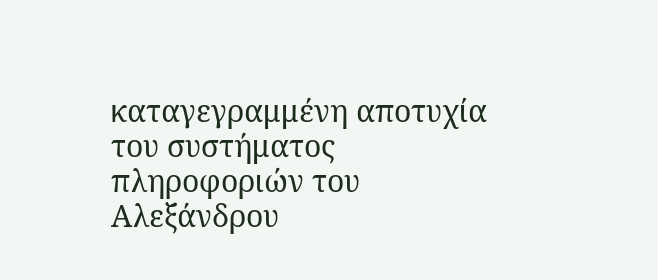καταγεγραμμένη αποτυχία του συστήματος πληροφοριών του Αλεξάνδρου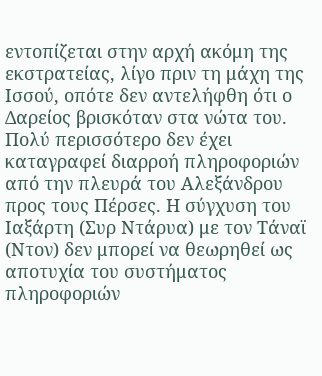εντοπίζεται στην αρχή ακόμη της εκστρατείας, λίγο πριν τη μάχη της Ισσού, οπότε δεν αντελήφθη ότι ο Δαρείος βρισκόταν στα νώτα του. Πολύ περισσότερο δεν έχει καταγραφεί διαρροή πληροφοριών από την πλευρά του Αλεξάνδρου προς τους Πέρσες. Η σύγχυση του Ιαξάρτη (Συρ Ντάρυα) με τον Τάναϊ (Ντον) δεν μπορεί να θεωρηθεί ως αποτυχία του συστήματος πληροφοριών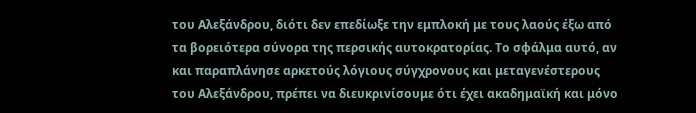του Αλεξάνδρου, διότι δεν επεδίωξε την εμπλοκή με τους λαούς έξω από τα βορειότερα σύνορα της περσικής αυτοκρατορίας. Το σφάλμα αυτό, αν και παραπλάνησε αρκετούς λόγιους σύγχρονους και μεταγενέστερους του Αλεξάνδρου, πρέπει να διευκρινίσουμε ότι έχει ακαδημαϊκή και μόνο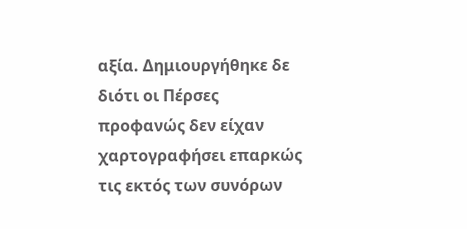αξία. Δημιουργήθηκε δε διότι οι Πέρσες προφανώς δεν είχαν χαρτογραφήσει επαρκώς τις εκτός των συνόρων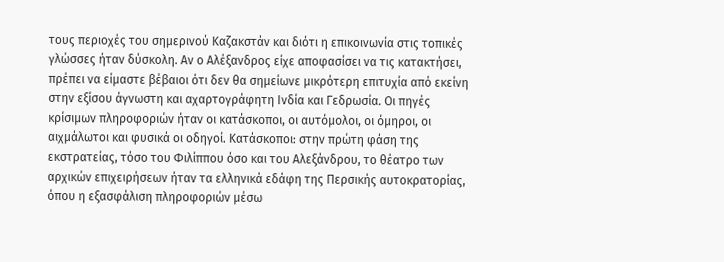τους περιοχές του σημερινού Καζακστάν και διότι η επικοινωνία στις τοπικές γλώσσες ήταν δύσκολη. Αν ο Αλέξανδρος είχε αποφασίσει να τις κατακτήσει, πρέπει να είμαστε βέβαιοι ότι δεν θα σημείωνε μικρότερη επιτυχία από εκείνη στην εξίσου άγνωστη και αχαρτογράφητη Ινδία και Γεδρωσία. Οι πηγές κρίσιμων πληροφοριών ήταν οι κατάσκοποι, οι αυτόμολοι, οι όμηροι, οι αιχμάλωτοι και φυσικά οι οδηγοί. Κατάσκοποι: στην πρώτη φάση της εκστρατείας, τόσο του Φιλίππου όσο και του Αλεξάνδρου, το θέατρο των αρχικών επιχειρήσεων ήταν τα ελληνικά εδάφη της Περσικής αυτοκρατορίας, όπου η εξασφάλιση πληροφοριών μέσω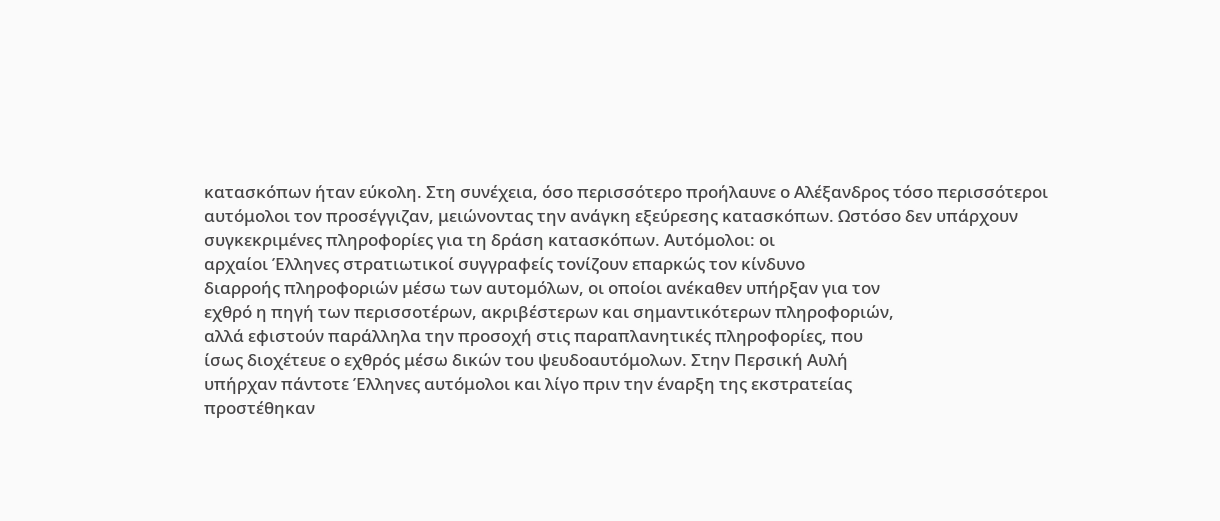κατασκόπων ήταν εύκολη. Στη συνέχεια, όσο περισσότερο προήλαυνε ο Αλέξανδρος τόσο περισσότεροι αυτόμολοι τον προσέγγιζαν, μειώνοντας την ανάγκη εξεύρεσης κατασκόπων. Ωστόσο δεν υπάρχουν συγκεκριμένες πληροφορίες για τη δράση κατασκόπων. Αυτόμολοι: οι
αρχαίοι Έλληνες στρατιωτικοί συγγραφείς τονίζουν επαρκώς τον κίνδυνο
διαρροής πληροφοριών μέσω των αυτομόλων, οι οποίοι ανέκαθεν υπήρξαν για τον
εχθρό η πηγή των περισσοτέρων, ακριβέστερων και σημαντικότερων πληροφοριών,
αλλά εφιστούν παράλληλα την προσοχή στις παραπλανητικές πληροφορίες, που
ίσως διοχέτευε ο εχθρός μέσω δικών του ψευδοαυτόμολων. Στην Περσική Αυλή
υπήρχαν πάντοτε Έλληνες αυτόμολοι και λίγο πριν την έναρξη της εκστρατείας
προστέθηκαν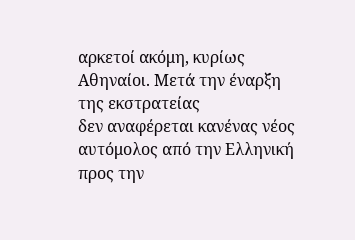αρκετοί ακόμη, κυρίως Αθηναίοι. Μετά την έναρξη της εκστρατείας
δεν αναφέρεται κανένας νέος αυτόμολος από την Ελληνική προς την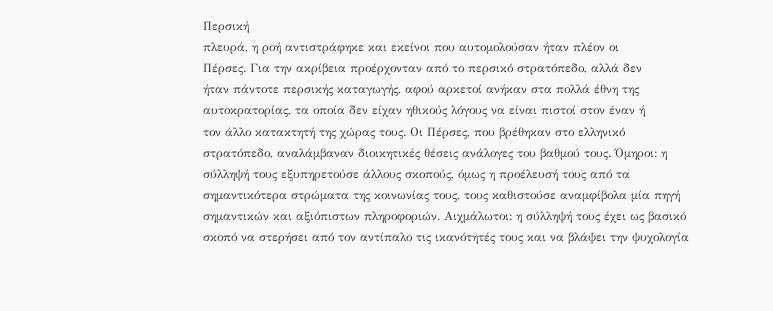Περσική
πλευρά, η ροή αντιστράφηκε και εκείνοι που αυτομολούσαν ήταν πλέον οι
Πέρσες. Για την ακρίβεια προέρχονταν από το περσικό στρατόπεδο, αλλά δεν
ήταν πάντοτε περσικής καταγωγής, αφού αρκετοί ανήκαν στα πολλά έθνη της
αυτοκρατορίας, τα οποία δεν είχαν ηθικούς λόγους να είναι πιστοί στον έναν ή
τον άλλο κατακτητή της χώρας τους. Οι Πέρσες, που βρέθηκαν στο ελληνικό
στρατόπεδο, αναλάμβαναν διοικητικές θέσεις ανάλογες του βαθμού τους. Όμηροι: η σύλληψή τους εξυπηρετούσε άλλους σκοπούς, όμως η προέλευσή τους από τα σημαντικότερα στρώματα της κοινωνίας τους, τους καθιστούσε αναμφίβολα μία πηγή σημαντικών και αξιόπιστων πληροφοριών. Αιχμάλωτοι: η σύλληψή τους έχει ως βασικό σκοπό να στερήσει από τον αντίπαλο τις ικανότητές τους και να βλάψει την ψυχολογία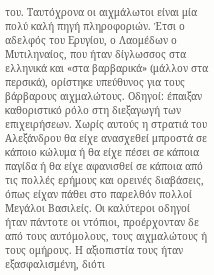του. Ταυτόχρονα οι αιχμάλωτοι είναι μία πολύ καλή πηγή πληροφοριών. Έτσι ο αδελφός του Ερυγίου, ο Λαομέδων ο Μυτιληναίος, που ήταν δίγλωσσος στα ελληνικά και «στα βαρβαρικά» (μάλλον στα περσικά), ορίστηκε υπεύθυνος για τους βάρβαρους αιχμαλώτους. Οδηγοί: έπαιξαν καθοριστικό ρόλο στη διεξαγωγή των επιχειρήσεων. Χωρίς αυτούς η στρατιά του Αλεξάνδρου θα είχε ανασχεθεί μπροστά σε κάποιο κώλυμα ή θα είχε πέσει σε κάποια παγίδα ή θα είχε αφανισθεί σε κάποια από τις πολλές ερήμους και ορεινές διαβάσεις, όπως είχαν πάθει στο παρελθόν πολλοί Μεγάλοι Βασιλείς. Οι καλύτεροι οδηγοί ήταν πάντοτε οι ντόπιοι, προέρχονταν δε από τους αυτόμολους, τους αιχμαλώτους ή τους ομήρους. Η αξιοπιστία τους ήταν εξασφαλισμένη, διότι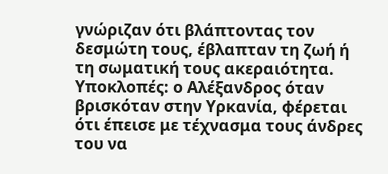γνώριζαν ότι βλάπτοντας τον δεσμώτη τους, έβλαπταν τη ζωή ή τη σωματική τους ακεραιότητα. Υποκλοπές: ο Αλέξανδρος όταν βρισκόταν στην Υρκανία, φέρεται ότι έπεισε με τέχνασμα τους άνδρες του να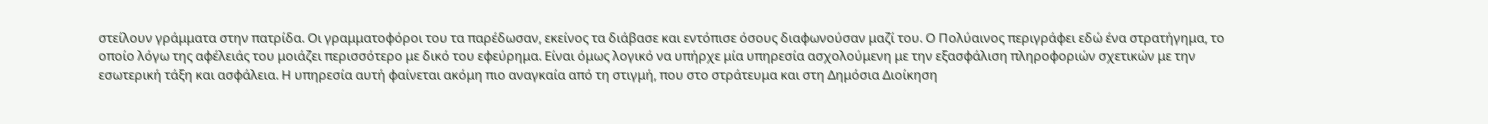στείλουν γράμματα στην πατρίδα. Οι γραμματοφόροι του τα παρέδωσαν, εκείνος τα διάβασε και εντόπισε όσους διαφωνούσαν μαζί του. Ο Πολύαινος περιγράφει εδώ ένα στρατήγημα, το οποίο λόγω της αφέλειάς του μοιάζει περισσότερο με δικό του εφεύρημα. Είναι όμως λογικό να υπήρχε μία υπηρεσία ασχολούμενη με την εξασφάλιση πληροφοριών σχετικών με την εσωτερική τάξη και ασφάλεια. Η υπηρεσία αυτή φαίνεται ακόμη πιο αναγκαία από τη στιγμή, που στο στράτευμα και στη Δημόσια Διοίκηση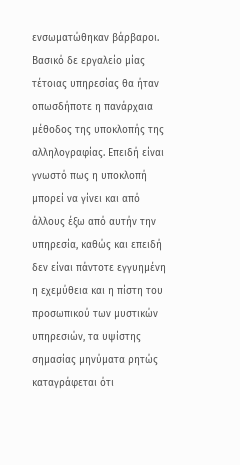ενσωματώθηκαν βάρβαροι. Βασικό δε εργαλείο μίας τέτοιας υπηρεσίας θα ήταν οπωσδήποτε η πανάρχαια μέθοδος της υποκλοπής της αλληλογραφίας. Επειδή είναι γνωστό πως η υποκλοπή μπορεί να γίνει και από άλλους έξω από αυτήν την υπηρεσία, καθώς και επειδή δεν είναι πάντοτε εγγυημένη η εχεμύθεια και η πίστη του προσωπικού των μυστικών υπηρεσιών, τα υψίστης σημασίας μηνύματα ρητώς καταγράφεται ότι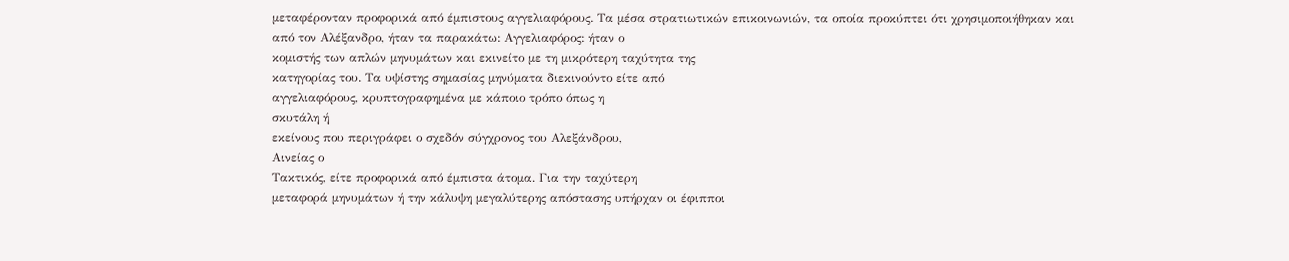μεταφέρονταν προφορικά από έμπιστους αγγελιαφόρους. Τα μέσα στρατιωτικών επικοινωνιών, τα οποία προκύπτει ότι χρησιμοποιήθηκαν και από τον Αλέξανδρο, ήταν τα παρακάτω: Αγγελιαφόρος: ήταν ο
κομιστής των απλών μηνυμάτων και εκινείτο με τη μικρότερη ταχύτητα της
κατηγορίας του. Τα υψίστης σημασίας μηνύματα διεκινούντο είτε από
αγγελιαφόρους, κρυπτογραφημένα με κάποιο τρόπο όπως η
σκυτάλη ή
εκείνους που περιγράφει ο σχεδόν σύγχρονος του Αλεξάνδρου,
Αινείας ο
Τακτικός, είτε προφορικά από έμπιστα άτομα. Για την ταχύτερη
μεταφορά μηνυμάτων ή την κάλυψη μεγαλύτερης απόστασης υπήρχαν οι έφιπποι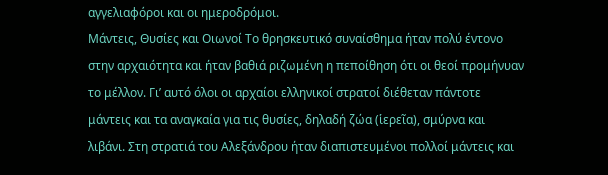αγγελιαφόροι και οι ημεροδρόμοι.
Μάντεις, Θυσίες και Οιωνοί Το θρησκευτικό συναίσθημα ήταν πολύ έντονο στην αρχαιότητα και ήταν βαθιά ριζωμένη η πεποίθηση ότι οι θεοί προμήνυαν το μέλλον. Γι’ αυτό όλοι οι αρχαίοι ελληνικοί στρατοί διέθεταν πάντοτε μάντεις και τα αναγκαία για τις θυσίες, δηλαδή ζώα (ἱερεῖα), σμύρνα και λιβάνι. Στη στρατιά του Αλεξάνδρου ήταν διαπιστευμένοι πολλοί μάντεις και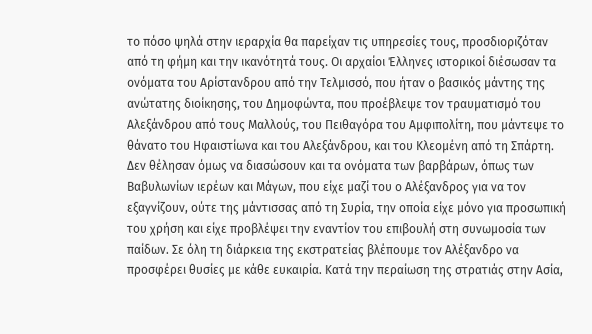το πόσο ψηλά στην ιεραρχία θα παρείχαν τις υπηρεσίες τους, προσδιοριζόταν από τη φήμη και την ικανότητά τους. Οι αρχαίοι Έλληνες ιστορικοί διέσωσαν τα ονόματα του Αρίστανδρου από την Τελμισσό, που ήταν ο βασικός μάντης της ανώτατης διοίκησης, του Δημοφώντα, που προέβλεψε τον τραυματισμό του Αλεξάνδρου από τους Μαλλούς, του Πειθαγόρα του Αμφιπολίτη, που μάντεψε το θάνατο του Ηφαιστίωνα και του Αλεξάνδρου, και του Κλεομένη από τη Σπάρτη. Δεν θέλησαν όμως να διασώσουν και τα ονόματα των βαρβάρων, όπως των Βαβυλωνίων ιερέων και Μάγων, που είχε μαζί του ο Αλέξανδρος για να τον εξαγνίζουν, ούτε της μάντισσας από τη Συρία, την οποία είχε μόνο για προσωπική του χρήση και είχε προβλέψει την εναντίον του επιβουλή στη συνωμοσία των παίδων. Σε όλη τη διάρκεια της εκστρατείας βλέπουμε τον Αλέξανδρο να προσφέρει θυσίες με κάθε ευκαιρία. Κατά την περαίωση της στρατιάς στην Ασία,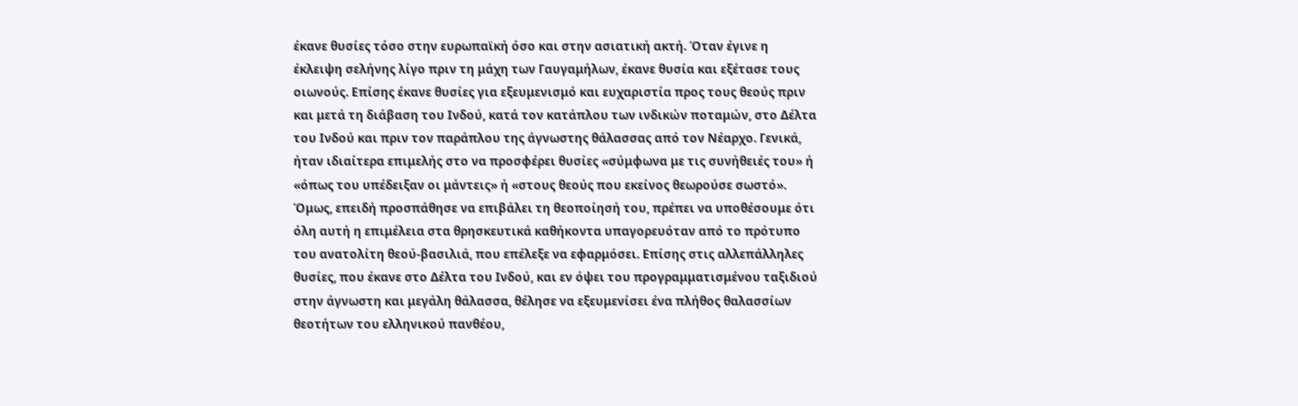έκανε θυσίες τόσο στην ευρωπαϊκή όσο και στην ασιατική ακτή. Όταν έγινε η έκλειψη σελήνης λίγο πριν τη μάχη των Γαυγαμήλων, έκανε θυσία και εξέτασε τους οιωνούς. Επίσης έκανε θυσίες για εξευμενισμό και ευχαριστία προς τους θεούς πριν και μετά τη διάβαση του Ινδού, κατά τον κατάπλου των ινδικών ποταμών, στο Δέλτα του Ινδού και πριν τον παράπλου της άγνωστης θάλασσας από τον Νέαρχο. Γενικά, ήταν ιδιαίτερα επιμελής στο να προσφέρει θυσίες «σύμφωνα με τις συνήθειές του» ή «όπως του υπέδειξαν οι μάντεις» ή «στους θεούς που εκείνος θεωρούσε σωστό». Όμως, επειδή προσπάθησε να επιβάλει τη θεοποίησή του, πρέπει να υποθέσουμε ότι όλη αυτή η επιμέλεια στα θρησκευτικά καθήκοντα υπαγορευόταν από το πρότυπο του ανατολίτη θεού-βασιλιά, που επέλεξε να εφαρμόσει. Επίσης στις αλλεπάλληλες θυσίες, που έκανε στο Δέλτα του Ινδού, και εν όψει του προγραμματισμένου ταξιδιού στην άγνωστη και μεγάλη θάλασσα, θέλησε να εξευμενίσει ένα πλήθος θαλασσίων θεοτήτων του ελληνικού πανθέου,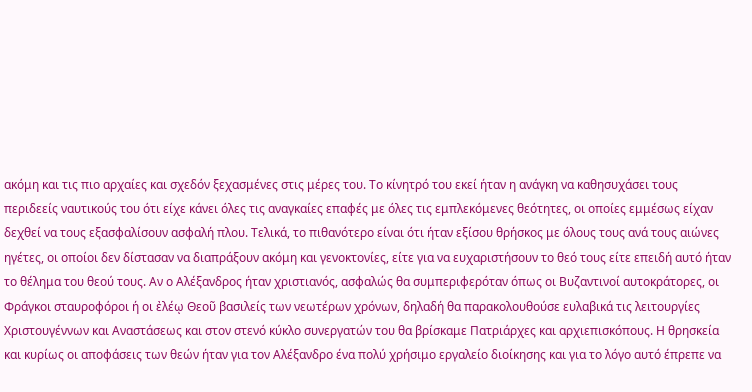ακόμη και τις πιο αρχαίες και σχεδόν ξεχασμένες στις μέρες του. Το κίνητρό του εκεί ήταν η ανάγκη να καθησυχάσει τους περιδεείς ναυτικούς του ότι είχε κάνει όλες τις αναγκαίες επαφές με όλες τις εμπλεκόμενες θεότητες, οι οποίες εμμέσως είχαν δεχθεί να τους εξασφαλίσουν ασφαλή πλου. Τελικά, το πιθανότερο είναι ότι ήταν εξίσου θρήσκος με όλους τους ανά τους αιώνες ηγέτες, οι οποίοι δεν δίστασαν να διαπράξουν ακόμη και γενοκτονίες, είτε για να ευχαριστήσουν το θεό τους είτε επειδή αυτό ήταν το θέλημα του θεού τους. Αν ο Αλέξανδρος ήταν χριστιανός, ασφαλώς θα συμπεριφερόταν όπως οι Βυζαντινοί αυτοκράτορες, οι Φράγκοι σταυροφόροι ή οι ἐλέῳ Θεοῦ βασιλείς των νεωτέρων χρόνων, δηλαδή θα παρακολουθούσε ευλαβικά τις λειτουργίες Χριστουγέννων και Αναστάσεως και στον στενό κύκλο συνεργατών του θα βρίσκαμε Πατριάρχες και αρχιεπισκόπους. Η θρησκεία και κυρίως οι αποφάσεις των θεών ήταν για τον Αλέξανδρο ένα πολύ χρήσιμο εργαλείο διοίκησης και για το λόγο αυτό έπρεπε να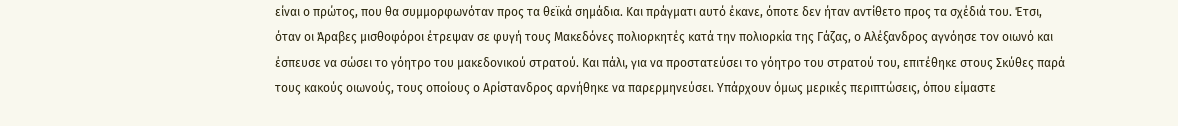είναι ο πρώτος, που θα συμμορφωνόταν προς τα θεϊκά σημάδια. Και πράγματι αυτό έκανε, όποτε δεν ήταν αντίθετο προς τα σχέδιά του. Έτσι, όταν οι Άραβες μισθοφόροι έτρεψαν σε φυγή τους Μακεδόνες πολιορκητές κατά την πολιορκία της Γάζας, ο Αλέξανδρος αγνόησε τον οιωνό και έσπευσε να σώσει το γόητρο του μακεδονικού στρατού. Και πάλι, για να προστατεύσει το γόητρο του στρατού του, επιτέθηκε στους Σκύθες παρά τους κακούς οιωνούς, τους οποίους ο Αρίστανδρος αρνήθηκε να παρερμηνεύσει. Υπάρχουν όμως μερικές περιπτώσεις, όπου είμαστε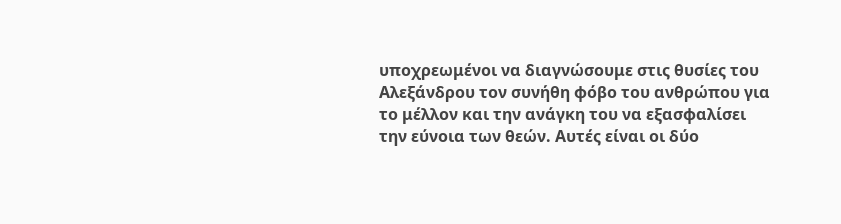υποχρεωμένοι να διαγνώσουμε στις θυσίες του Αλεξάνδρου τον συνήθη φόβο του ανθρώπου για το μέλλον και την ανάγκη του να εξασφαλίσει την εύνοια των θεών. Αυτές είναι οι δύο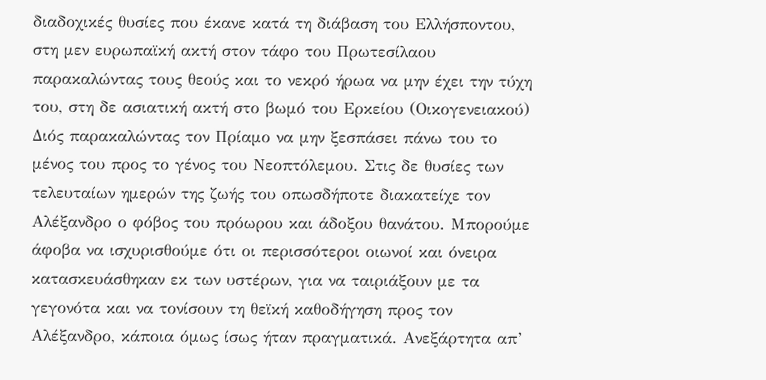διαδοχικές θυσίες που έκανε κατά τη διάβαση του Ελλήσποντου, στη μεν ευρωπαϊκή ακτή στον τάφο του Πρωτεσίλαου παρακαλώντας τους θεούς και το νεκρό ήρωα να μην έχει την τύχη του, στη δε ασιατική ακτή στο βωμό του Ερκείου (Οικογενειακού) Διός παρακαλώντας τον Πρίαμο να μην ξεσπάσει πάνω του το μένος του προς το γένος του Νεοπτόλεμου. Στις δε θυσίες των τελευταίων ημερών της ζωής του οπωσδήποτε διακατείχε τον Αλέξανδρο ο φόβος του πρόωρου και άδοξου θανάτου. Μπορούμε άφοβα να ισχυρισθούμε ότι οι περισσότεροι οιωνοί και όνειρα κατασκευάσθηκαν εκ των υστέρων, για να ταιριάξουν με τα γεγονότα και να τονίσουν τη θεϊκή καθοδήγηση προς τον Αλέξανδρο, κάποια όμως ίσως ήταν πραγματικά. Ανεξάρτητα απ’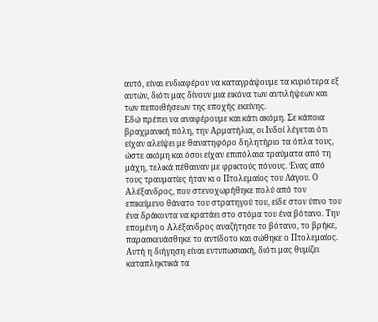αυτό, είναι ενδιαφέρον να καταγράψουμε τα κυριότερα εξ αυτών, διότι μας δίνουν μια εικόνα των αντιλήψεων και των πεποιθήσεων της εποχής εκείνης.
Εδώ πρέπει να αναφέρουμε και κάτι ακόμη. Σε κάποια βραχμανική πόλη, την Αρματήλια, οι Ινδοί λέγεται ότι είχαν αλείψει με θανατηφόρο δηλητήριο τα όπλα τους, ώστε ακόμη και όσοι είχαν επιπόλαια τραύματα από τη μάχη, τελικά πέθαιναν με φρικτούς πόνους. Ένας από τους τραυματίες ήταν κι ο Πτολεμαίος του Λάγου. Ο Αλέξανδρος, που στενοχωρήθηκε πολύ από τον επικείμενο θάνατο του στρατηγού του, είδε στον ύπνο του ένα δράκοντα να κρατάει στο στόμα του ένα βότανο. Την επομένη ο Αλέξανδρος αναζήτησε το βότανο, το βρήκε, παρασκευάσθηκε το αντίδοτο και σώθηκε ο Πτολεμαίος. Αυτή η διήγηση είναι εντυπωσιακή, διότι μας θυμίζει καταπληκτικά τα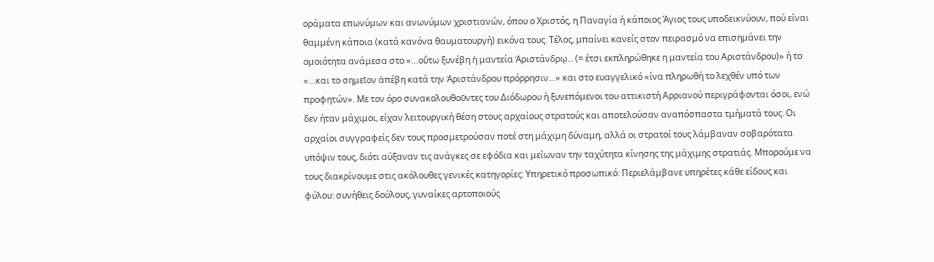οράματα επωνύμων και ανωνύμων χριστιανών, όπου ο Χριστός, η Παναγία ή κάποιος Άγιος τους υποδεικνύουν, πού είναι θαμμένη κάποια (κατά κανόνα θαυματουργή) εικόνα τους. Τέλος, μπαίνει κανείς στον πειρασμό να επισημάνει την ομοιότητα ανάμεσα στο «…οὕτω ξυνέβη ἡ μαντεία Ἀριστάνδρῳ... (= έτσι εκπληρώθηκε η μαντεία του Αριστάνδρου)» ή το «…και το σημεῖον ἀπέβη κατά την Ἀριστάνδρου πρόρρησιν…» και στο ευαγγελικό «ίνα πληρωθή το λεχθέν υπό των προφητών». Με τον όρο συνακολουθοῦντες του Διόδωρου ή ξυνεπόμενοι του αττικιστή Αρριανού περιγράφονται όσοι, ενώ δεν ήταν μάχιμοι, είχαν λειτουργική θέση στους αρχαίους στρατούς και αποτελούσαν αναπόσπαστα τμήματά τους. Οι αρχαίοι συγγραφείς δεν τους προσμετρούσαν ποτέ στη μάχιμη δύναμη, αλλά οι στρατοί τους λάμβαναν σοβαρότατα υπόψιν τους, διότι αύξαναν τις ανάγκες σε εφόδια και μείωναν την ταχύτητα κίνησης της μάχιμης στρατιάς. Μπορούμε να τους διακρίνουμε στις ακόλουθες γενικές κατηγορίες: Υπηρετικό προσωπικό: Περιελάμβανε υπηρέτες κάθε είδους και φύλου: συνήθεις δούλους, γυναίκες αρτοποιούς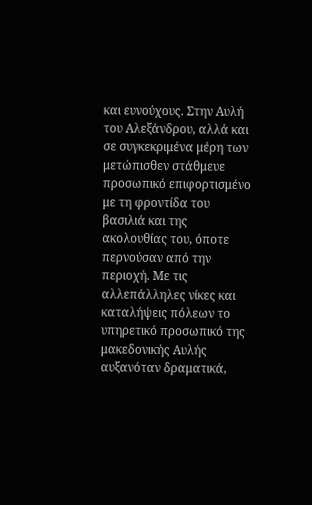και ευνούχους. Στην Αυλή του Αλεξάνδρου, αλλά και σε συγκεκριμένα μέρη των μετώπισθεν στάθμευε προσωπικό επιφορτισμένο με τη φροντίδα του βασιλιά και της ακολουθίας του, όποτε περνούσαν από την περιοχή. Με τις αλλεπάλληλες νίκες και καταλήψεις πόλεων το υπηρετικό προσωπικό της μακεδονικής Αυλής αυξανόταν δραματικά,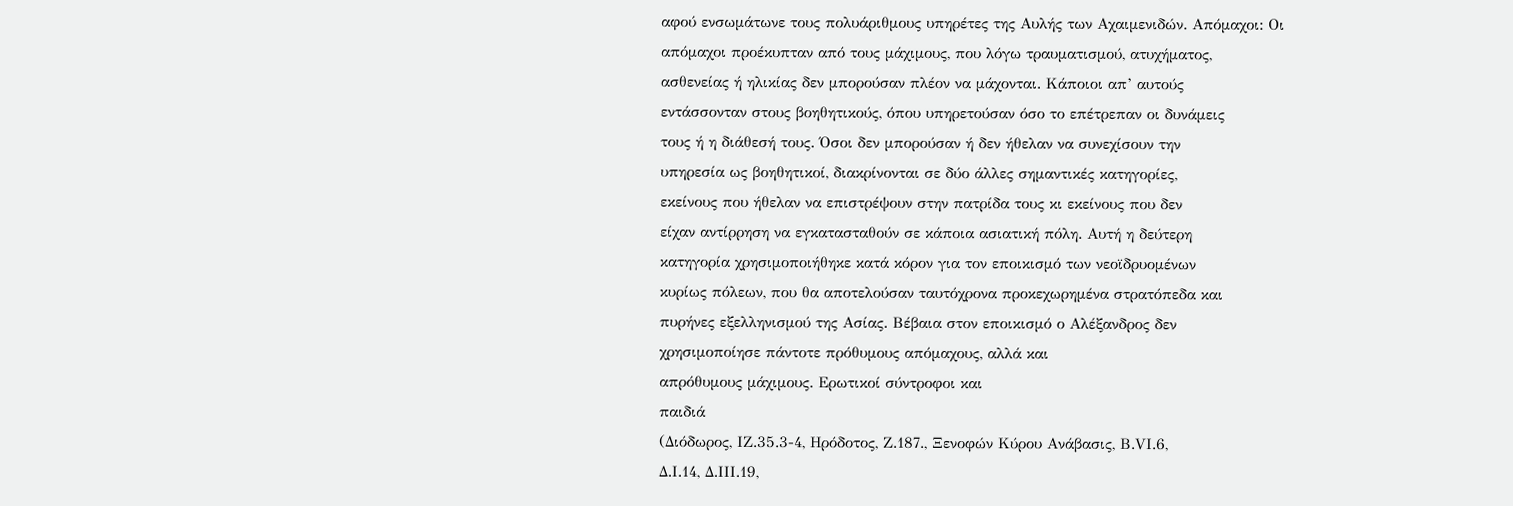αφού ενσωμάτωνε τους πολυάριθμους υπηρέτες της Αυλής των Αχαιμενιδών. Απόμαχοι: Οι
απόμαχοι προέκυπταν από τους μάχιμους, που λόγω τραυματισμού, ατυχήματος,
ασθενείας ή ηλικίας δεν μπορούσαν πλέον να μάχονται. Κάποιοι απ’ αυτούς
εντάσσονταν στους βοηθητικούς, όπου υπηρετούσαν όσο το επέτρεπαν οι δυνάμεις
τους ή η διάθεσή τους. Όσοι δεν μπορούσαν ή δεν ήθελαν να συνεχίσουν την
υπηρεσία ως βοηθητικοί, διακρίνονται σε δύο άλλες σημαντικές κατηγορίες,
εκείνους που ήθελαν να επιστρέψουν στην πατρίδα τους κι εκείνους που δεν
είχαν αντίρρηση να εγκατασταθούν σε κάποια ασιατική πόλη. Αυτή η δεύτερη
κατηγορία χρησιμοποιήθηκε κατά κόρον για τον εποικισμό των νεοϊδρυομένων
κυρίως πόλεων, που θα αποτελούσαν ταυτόχρονα προκεχωρημένα στρατόπεδα και
πυρήνες εξελληνισμού της Ασίας. Βέβαια στον εποικισμό ο Αλέξανδρος δεν
χρησιμοποίησε πάντοτε πρόθυμους απόμαχους, αλλά και
απρόθυμους μάχιμους. Ερωτικοί σύντροφοι και
παιδιά
(Διόδωρος, ΙΖ.35.3-4, Ηρόδοτος, Ζ.187., Ξενοφών Κύρου Ανάβασις, Β.VΙ.6,
Δ.Ι.14, Δ.ΙΙΙ.19,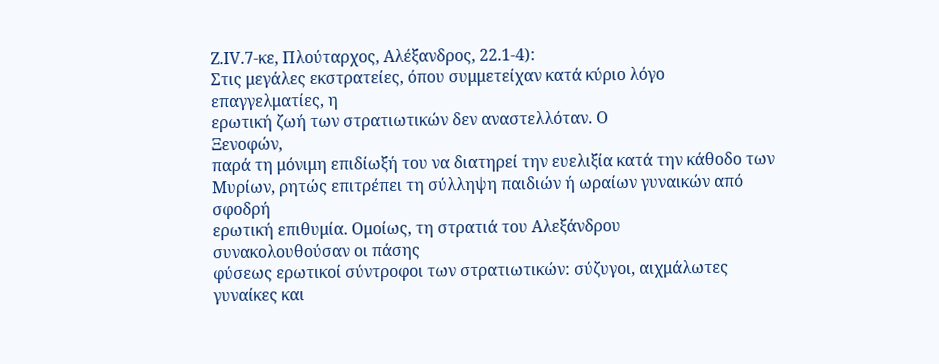Ζ.ΙV.7-κε, Πλούταρχος, Αλέξανδρος, 22.1-4):
Στις μεγάλες εκστρατείες, όπου συμμετείχαν κατά κύριο λόγο επαγγελματίες, η
ερωτική ζωή των στρατιωτικών δεν αναστελλόταν. Ο
Ξενοφών,
παρά τη μόνιμη επιδίωξή του να διατηρεί την ευελιξία κατά την κάθοδο των
Μυρίων, ρητώς επιτρέπει τη σύλληψη παιδιών ή ωραίων γυναικών από σφοδρή
ερωτική επιθυμία. Ομοίως, τη στρατιά του Αλεξάνδρου
συνακολουθούσαν οι πάσης
φύσεως ερωτικοί σύντροφοι των στρατιωτικών: σύζυγοι, αιχμάλωτες γυναίκες και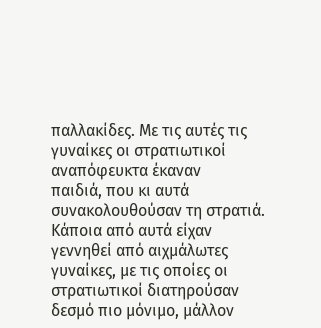παλλακίδες. Με τις αυτές τις γυναίκες οι στρατιωτικοί αναπόφευκτα έκαναν
παιδιά, που κι αυτά συνακολουθούσαν τη στρατιά. Κάποια από αυτά είχαν
γεννηθεί από αιχμάλωτες γυναίκες, με τις οποίες οι στρατιωτικοί διατηρούσαν
δεσμό πιο μόνιμο, μάλλον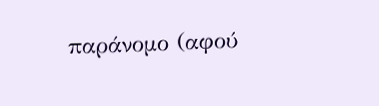παράνομο (αφού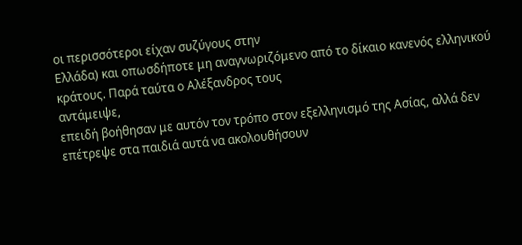οι περισσότεροι είχαν συζύγους στην
Ελλάδα) και οπωσδήποτε μη αναγνωριζόμενο από το δίκαιο κανενός ελληνικού
κράτους. Παρά ταύτα ο Αλέξανδρος τους
αντάμειψε,
επειδή βοήθησαν με αυτόν τον τρόπο στον εξελληνισμό της Ασίας, αλλά δεν
επέτρεψε στα παιδιά αυτά να ακολουθήσουν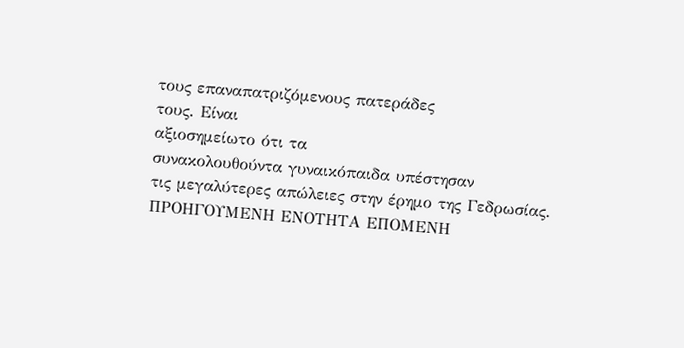τους επαναπατριζόμενους πατεράδες
τους. Είναι
αξιοσημείωτο ότι τα
συνακολουθούντα γυναικόπαιδα υπέστησαν
τις μεγαλύτερες απώλειες στην έρημο της Γεδρωσίας.
ΠΡΟΗΓΟΥΜΕΝΗ ΕΝΟΤΗΤΑ ΕΠΟΜΕΝΗ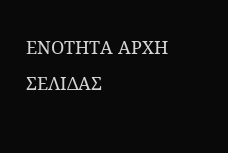ΕΝΟΤΗΤΑ ΑΡΧΗ ΣΕΛΙΔΑΣ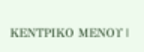ΚΕΝΤΡΙΚΟ ΜΕΝΟΥ |